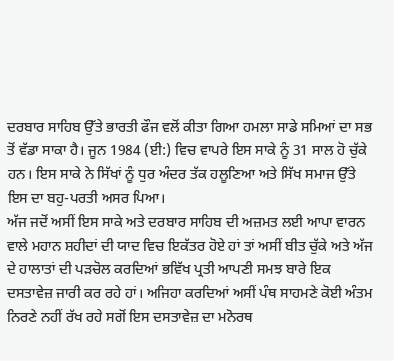ਦਰਬਾਰ ਸਾਹਿਬ ਉੱਤੇ ਭਾਰਤੀ ਫੌਜ ਵਲੋਂ ਕੀਤਾ ਗਿਆ ਹਮਲਾ ਸਾਡੇ ਸਮਿਆਂ ਦਾ ਸਭ ਤੋਂ ਵੱਡਾ ਸਾਕਾ ਹੈ। ਜੂਨ 1984 (ਈ:) ਵਿਚ ਵਾਪਰੇ ਇਸ ਸਾਕੇ ਨੂੰ 31 ਸਾਲ ਹੋ ਚੁੱਕੇ ਹਨ। ਇਸ ਸਾਕੇ ਨੇ ਸਿੱਖਾਂ ਨੂੰ ਧੁਰ ਅੰਦਰ ਤੱਕ ਹਲੂਣਿਆ ਅਤੇ ਸਿੱਖ ਸਮਾਜ ਉੱਤੇ ਇਸ ਦਾ ਬਹੁ-ਪਰਤੀ ਅਸਰ ਪਿਆ।
ਅੱਜ ਜਦੋਂ ਅਸੀਂ ਇਸ ਸਾਕੇ ਅਤੇ ਦਰਬਾਰ ਸਾਹਿਬ ਦੀ ਅਜ਼ਮਤ ਲਈ ਆਪਾ ਵਾਰਨ ਵਾਲੇ ਮਹਾਨ ਸ਼ਹੀਦਾਂ ਦੀ ਯਾਦ ਵਿਚ ਇਕੱਤਰ ਹੋਏ ਹਾਂ ਤਾਂ ਅਸੀਂ ਬੀਤ ਚੁੱਕੇ ਅਤੇ ਅੱਜ ਦੇ ਹਾਲਾਤਾਂ ਦੀ ਪੜਚੋਲ ਕਰਦਿਆਂ ਭਵਿੱਖ ਪ੍ਰਤੀ ਆਪਣੀ ਸਮਝ ਬਾਰੇ ਇਕ ਦਸਤਾਵੇਜ਼ ਜਾਰੀ ਕਰ ਰਹੇ ਹਾਂ। ਅਜਿਹਾ ਕਰਦਿਆਂ ਅਸੀਂ ਪੰਥ ਸਾਹਮਣੇ ਕੋਈ ਅੰਤਮ ਨਿਰਣੇ ਨਹੀਂ ਰੱਖ ਰਹੇ ਸਗੋਂ ਇਸ ਦਸਤਾਵੇਜ਼ ਦਾ ਮਨੋਰਥ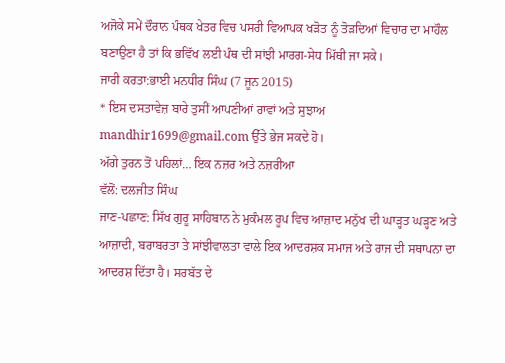ਅਜੋਕੇ ਸਮੇਂ ਦੌਰਾਨ ਪੰਥਕ ਖੇਤਰ ਵਿਚ ਪਸਰੀ ਵਿਆਪਕ ਖੜੋਤ ਨੂੰ ਤੋੜਦਿਆਂ ਵਿਚਾਰ ਦਾ ਮਾਹੌਲ ਬਣਾਉਣਾ ਹੈ ਤਾਂ ਕਿ ਭਵਿੱਖ ਲਈ ਪੰਥ ਦੀ ਸਾਂਝੀ ਮਾਰਗ-ਸੇਧ ਮਿੱਥੀ ਜਾ ਸਕੇ।
ਜਾਰੀ ਕਰਤਾ:ਭਾਈ ਮਨਧੀਰ ਸਿੰਘ (7 ਜੂਨ 2015)
* ਇਸ ਦਸਤਾਵੇਜ਼ ਬਾਰੇ ਤੁਸੀਂ ਆਪਣੀਆਂ ਰਾਵਾਂ ਅਤੇ ਸੁਝਾਅ mandhir1699@gmail.com ਉੱਤੇ ਭੇਜ ਸਕਦੇ ਹੋ।
ਅੱਗੇ ਤੁਰਨ ਤੋਂ ਪਹਿਲਾਂ… ਇਕ ਨਜ਼ਰ ਅਤੇ ਨਜ਼ਰੀਆ
ਵੱਲੋਂ: ਦਲਜੀਤ ਸਿੰਘ
ਜਾਣ-ਪਛਾਣ: ਸਿੱਖ ਗੁਰੂ ਸਾਹਿਬਾਨ ਨੇ ਮੁਕੰਮਲ ਰੂਪ ਵਿਚ ਆਜ਼ਾਦ ਮਨੁੱਖ ਦੀ ਘਾੜ੍ਹਤ ਘੜ੍ਹਣ ਅਤੇ ਆਜ਼ਾਦੀ, ਬਰਾਬਰਤਾ ਤੇ ਸਾਂਝੀਵਾਲਤਾ ਵਾਲੇ ਇਕ ਆਦਰਸ਼ਕ ਸਮਾਜ ਅਤੇ ਰਾਜ ਦੀ ਸਥਾਪਨਾ ਦਾ ਆਦਰਸ਼ ਦਿੱਤਾ ਹੈ। ਸਰਬੱਤ ਦੇ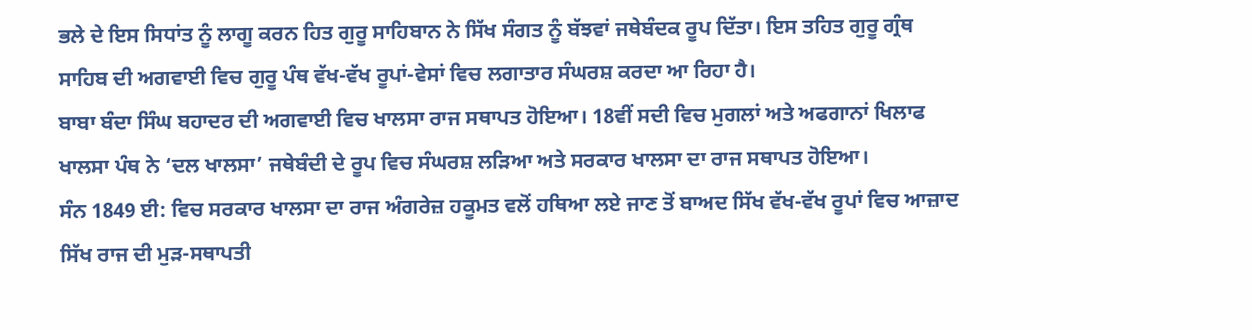ਭਲੇ ਦੇ ਇਸ ਸਿਧਾਂਤ ਨੂੰ ਲਾਗੂ ਕਰਨ ਹਿਤ ਗੁਰੂ ਸਾਹਿਬਾਨ ਨੇ ਸਿੱਖ ਸੰਗਤ ਨੂੰ ਬੱਝਵਾਂ ਜਥੇਬੰਦਕ ਰੂਪ ਦਿੱਤਾ। ਇਸ ਤਹਿਤ ਗੁਰੂ ਗ੍ਰੰਥ ਸਾਹਿਬ ਦੀ ਅਗਵਾਈ ਵਿਚ ਗੁਰੂ ਪੰਥ ਵੱਖ-ਵੱਖ ਰੂਪਾਂ-ਵੇਸਾਂ ਵਿਚ ਲਗਾਤਾਰ ਸੰਘਰਸ਼ ਕਰਦਾ ਆ ਰਿਹਾ ਹੈ।
ਬਾਬਾ ਬੰਦਾ ਸਿੰਘ ਬਹਾਦਰ ਦੀ ਅਗਵਾਈ ਵਿਚ ਖਾਲਸਾ ਰਾਜ ਸਥਾਪਤ ਹੋਇਆ। 18ਵੀਂ ਸਦੀ ਵਿਚ ਮੁਗਲਾਂ ਅਤੇ ਅਫਗਾਨਾਂ ਖਿਲਾਫ ਖਾਲਸਾ ਪੰਥ ਨੇ ‘ਦਲ ਖਾਲਸਾ’ ਜਥੇਬੰਦੀ ਦੇ ਰੂਪ ਵਿਚ ਸੰਘਰਸ਼ ਲੜਿਆ ਅਤੇ ਸਰਕਾਰ ਖਾਲਸਾ ਦਾ ਰਾਜ ਸਥਾਪਤ ਹੋਇਆ।
ਸੰਨ 1849 ਈ: ਵਿਚ ਸਰਕਾਰ ਖਾਲਸਾ ਦਾ ਰਾਜ ਅੰਗਰੇਜ਼ ਹਕੂਮਤ ਵਲੋਂ ਹਥਿਆ ਲਏ ਜਾਣ ਤੋਂ ਬਾਅਦ ਸਿੱਖ ਵੱਖ-ਵੱਖ ਰੂਪਾਂ ਵਿਚ ਆਜ਼ਾਦ ਸਿੱਖ ਰਾਜ ਦੀ ਮੁੜ-ਸਥਾਪਤੀ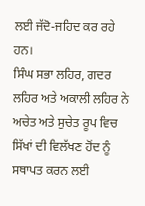ਲਈ ਜੱਦੋ-ਜਹਿਦ ਕਰ ਰਹੇ ਹਨ।
ਸਿੰਘ ਸਭਾ ਲਹਿਰ, ਗਦਰ ਲਹਿਰ ਅਤੇ ਅਕਾਲੀ ਲਹਿਰ ਨੇ ਅਚੇਤ ਅਤੇ ਸੁਚੇਤ ਰੂਪ ਵਿਚ ਸਿੱਖਾਂ ਦੀ ਵਿਲੱਖਣ ਹੋਂਦ ਨੂੰ ਸਥਾਪਤ ਕਰਨ ਲਈ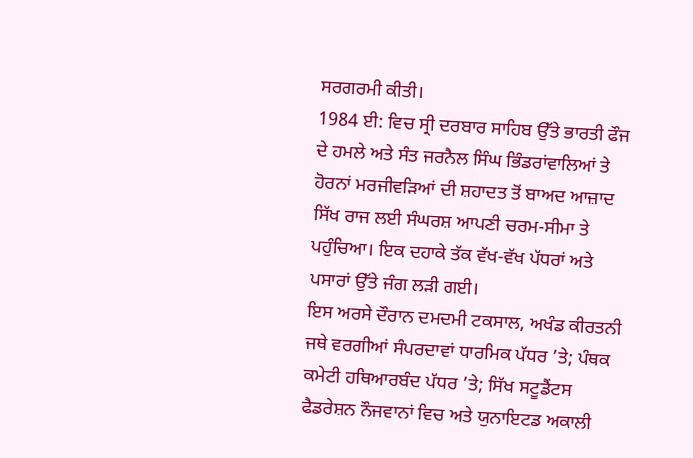ਸਰਗਰਮੀ ਕੀਤੀ।
1984 ਈ: ਵਿਚ ਸ੍ਰੀ ਦਰਬਾਰ ਸਾਹਿਬ ਉੱਤੇ ਭਾਰਤੀ ਫੌਜ ਦੇ ਹਮਲੇ ਅਤੇ ਸੰਤ ਜਰਨੈਲ ਸਿੰਘ ਭਿੰਡਰਾਂਵਾਲਿਆਂ ਤੇ ਹੋਰਨਾਂ ਮਰਜੀਵੜਿਆਂ ਦੀ ਸ਼ਹਾਦਤ ਤੋਂ ਬਾਅਦ ਆਜ਼ਾਦ ਸਿੱਖ ਰਾਜ ਲਈ ਸੰਘਰਸ਼ ਆਪਣੀ ਚਰਮ-ਸੀਮਾ ਤੇ ਪਹੁੰਚਿਆ। ਇਕ ਦਹਾਕੇ ਤੱਕ ਵੱਖ-ਵੱਖ ਪੱਧਰਾਂ ਅਤੇ ਪਸਾਰਾਂ ਉੱਤੇ ਜੰਗ ਲੜੀ ਗਈ।
ਇਸ ਅਰਸੇ ਦੌਰਾਨ ਦਮਦਮੀ ਟਕਸਾਲ, ਅਖੰਡ ਕੀਰਤਨੀ ਜਥੇ ਵਰਗੀਆਂ ਸੰਪਰਦਾਵਾਂ ਧਾਰਮਿਕ ਪੱਧਰ ’ਤੇ; ਪੰਥਕ ਕਮੇਟੀ ਹਥਿਆਰਬੰਦ ਪੱਧਰ ’ਤੇ; ਸਿੱਖ ਸਟੂਡੈਂਟਸ ਫੈਡਰੇਸ਼ਨ ਨੌਜਵਾਨਾਂ ਵਿਚ ਅਤੇ ਯੁਨਾਇਟਡ ਅਕਾਲੀ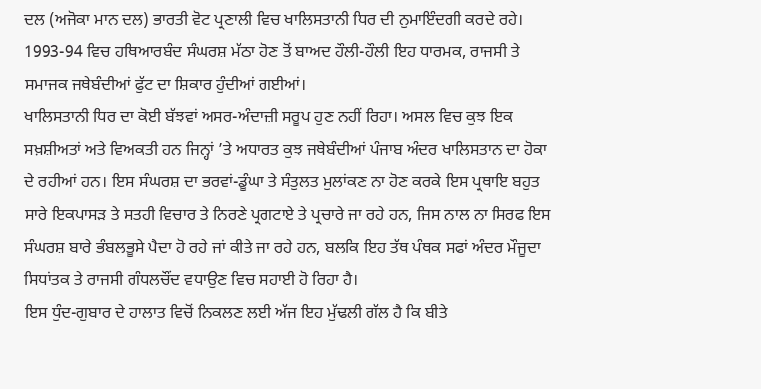ਦਲ (ਅਜੋਕਾ ਮਾਨ ਦਲ) ਭਾਰਤੀ ਵੋਟ ਪ੍ਰਣਾਲੀ ਵਿਚ ਖਾਲਿਸਤਾਨੀ ਧਿਰ ਦੀ ਨੁਮਾਇੰਦਗੀ ਕਰਦੇ ਰਹੇ।
1993-94 ਵਿਚ ਹਥਿਆਰਬੰਦ ਸੰਘਰਸ਼ ਮੱਠਾ ਹੋਣ ਤੋਂ ਬਾਅਦ ਹੌਲੀ-ਹੌਲੀ ਇਹ ਧਾਰਮਕ, ਰਾਜਸੀ ਤੇ ਸਮਾਜਕ ਜਥੇਬੰਦੀਆਂ ਫੁੱਟ ਦਾ ਸ਼ਿਕਾਰ ਹੁੰਦੀਆਂ ਗਈਆਂ।
ਖਾਲਿਸਤਾਨੀ ਧਿਰ ਦਾ ਕੋਈ ਬੱਝਵਾਂ ਅਸਰ-ਅੰਦਾਜ਼ੀ ਸਰੂਪ ਹੁਣ ਨਹੀਂ ਰਿਹਾ। ਅਸਲ ਵਿਚ ਕੁਝ ਇਕ ਸਖ਼ਸ਼ੀਅਤਾਂ ਅਤੇ ਵਿਅਕਤੀ ਹਨ ਜਿਨ੍ਹਾਂ ’ਤੇ ਅਧਾਰਤ ਕੁਝ ਜਥੇਬੰਦੀਆਂ ਪੰਜਾਬ ਅੰਦਰ ਖਾਲਿਸਤਾਨ ਦਾ ਹੋਕਾ ਦੇ ਰਹੀਆਂ ਹਨ। ਇਸ ਸੰਘਰਸ਼ ਦਾ ਭਰਵਾਂ-ਡੂੰਘਾ ਤੇ ਸੰਤੁਲਤ ਮੁਲਾਂਕਣ ਨਾ ਹੋਣ ਕਰਕੇ ਇਸ ਪ੍ਰਥਾਇ ਬਹੁਤ ਸਾਰੇ ਇਕਪਾਸੜ ਤੇ ਸਤਹੀ ਵਿਚਾਰ ਤੇ ਨਿਰਣੇ ਪ੍ਰਗਟਾਏ ਤੇ ਪ੍ਰਚਾਰੇ ਜਾ ਰਹੇ ਹਨ, ਜਿਸ ਨਾਲ ਨਾ ਸਿਰਫ ਇਸ ਸੰਘਰਸ਼ ਬਾਰੇ ਭੰਬਲਭੂਸੇ ਪੈਦਾ ਹੋ ਰਹੇ ਜਾਂ ਕੀਤੇ ਜਾ ਰਹੇ ਹਨ, ਬਲਕਿ ਇਹ ਤੱਥ ਪੰਥਕ ਸਫਾਂ ਅੰਦਰ ਮੌਜੂਦਾ ਸਿਧਾਂਤਕ ਤੇ ਰਾਜਸੀ ਗੰਧਲਚੌਂਦ ਵਧਾਉਣ ਵਿਚ ਸਹਾਈ ਹੋ ਰਿਹਾ ਹੈ।
ਇਸ ਧੁੰਦ-ਗੁਬਾਰ ਦੇ ਹਾਲਾਤ ਵਿਚੋਂ ਨਿਕਲਣ ਲਈ ਅੱਜ ਇਹ ਮੁੱਢਲੀ ਗੱਲ ਹੈ ਕਿ ਬੀਤੇ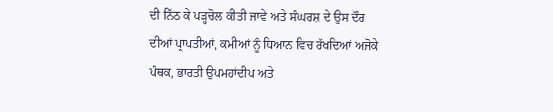ਦੀ ਨਿੱਠ ਕੇ ਪੜ੍ਹਚੋਲ ਕੀਤੀ ਜਾਵੇ ਅਤੇ ਸੰਘਰਸ਼ ਦੇ ਉਸ ਦੌਰ ਦੀਆਂ ਪ੍ਰਾਪਤੀਆਂ, ਕਮੀਆਂ ਨੂੰ ਧਿਆਨ ਵਿਚ ਰੱਖਦਿਆਂ ਅਜੋਕੇ ਪੰਥਕ, ਭਾਰਤੀ ਉਪਮਹਾਂਦੀਪ ਅਤੇ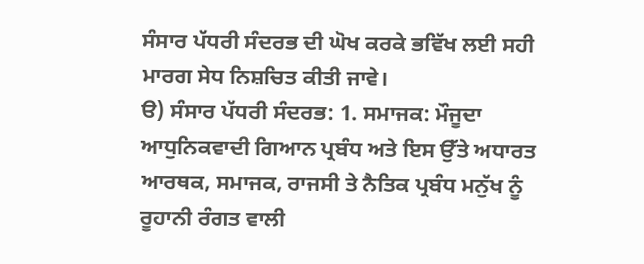ਸੰਸਾਰ ਪੱਧਰੀ ਸੰਦਰਭ ਦੀ ਘੋਖ ਕਰਕੇ ਭਵਿੱਖ ਲਈ ਸਹੀ ਮਾਰਗ ਸੇਧ ਨਿਸ਼ਚਿਤ ਕੀਤੀ ਜਾਵੇ।
ੳ) ਸੰਸਾਰ ਪੱਧਰੀ ਸੰਦਰਭ: 1. ਸਮਾਜਕ: ਮੌਜੂਦਾ ਆਧੁਨਿਕਵਾਦੀ ਗਿਆਨ ਪ੍ਰਬੰਧ ਅਤੇ ਇਸ ਉੱਤੇ ਅਧਾਰਤ ਆਰਥਕ, ਸਮਾਜਕ, ਰਾਜਸੀ ਤੇ ਨੈਤਿਕ ਪ੍ਰਬੰਧ ਮਨੁੱਖ ਨੂੰ ਰੂਹਾਨੀ ਰੰਗਤ ਵਾਲੀ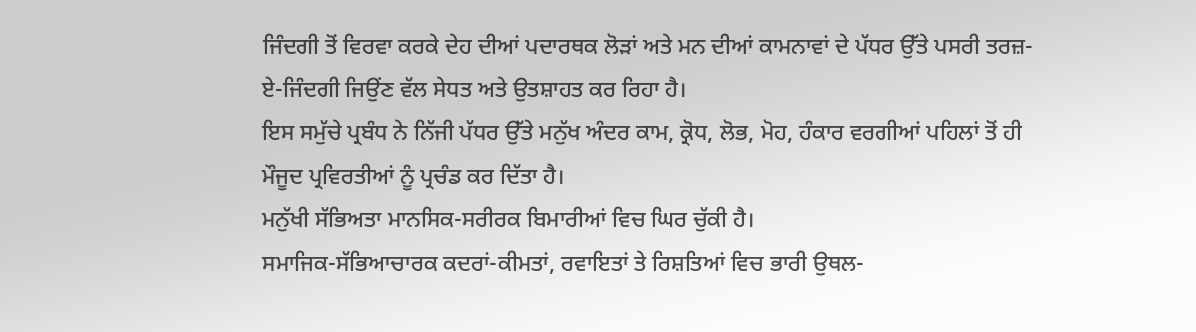ਜਿੰਦਗੀ ਤੋਂ ਵਿਰਵਾ ਕਰਕੇ ਦੇਹ ਦੀਆਂ ਪਦਾਰਥਕ ਲੋੜਾਂ ਅਤੇ ਮਨ ਦੀਆਂ ਕਾਮਨਾਵਾਂ ਦੇ ਪੱਧਰ ਉੱਤੇ ਪਸਰੀ ਤਰਜ਼-ਏ-ਜਿੰਦਗੀ ਜਿਉਂਣ ਵੱਲ ਸੇਧਤ ਅਤੇ ਉਤਸ਼ਾਹਤ ਕਰ ਰਿਹਾ ਹੈ।
ਇਸ ਸਮੁੱਚੇ ਪ੍ਰਬੰਧ ਨੇ ਨਿੱਜੀ ਪੱਧਰ ਉੱਤੇ ਮਨੁੱਖ ਅੰਦਰ ਕਾਮ, ਕ੍ਰੋਧ, ਲੋਭ, ਮੋਹ, ਹੰਕਾਰ ਵਰਗੀਆਂ ਪਹਿਲਾਂ ਤੋਂ ਹੀ ਮੌਜੂਦ ਪ੍ਰਵਿਰਤੀਆਂ ਨੂੰ ਪ੍ਰਚੰਡ ਕਰ ਦਿੱਤਾ ਹੈ।
ਮਨੁੱਖੀ ਸੱਭਿਅਤਾ ਮਾਨਸਿਕ-ਸਰੀਰਕ ਬਿਮਾਰੀਆਂ ਵਿਚ ਘਿਰ ਚੁੱਕੀ ਹੈ।
ਸਮਾਜਿਕ-ਸੱਭਿਆਚਾਰਕ ਕਦਰਾਂ-ਕੀਮਤਾਂ, ਰਵਾਇਤਾਂ ਤੇ ਰਿਸ਼ਤਿਆਂ ਵਿਚ ਭਾਰੀ ਉਥਲ-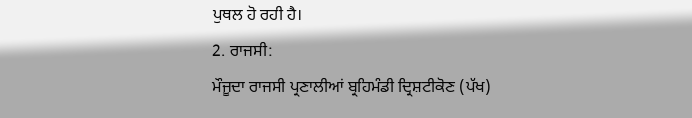ਪੁਥਲ ਹੋ ਰਹੀ ਹੈ।
2. ਰਾਜਸੀ:
ਮੌਜੂਦਾ ਰਾਜਸੀ ਪ੍ਰਣਾਲੀਆਂ ਬ੍ਰਹਿਮੰਡੀ ਦ੍ਰਿਸ਼ਟੀਕੋਣ (ਪੱਖ)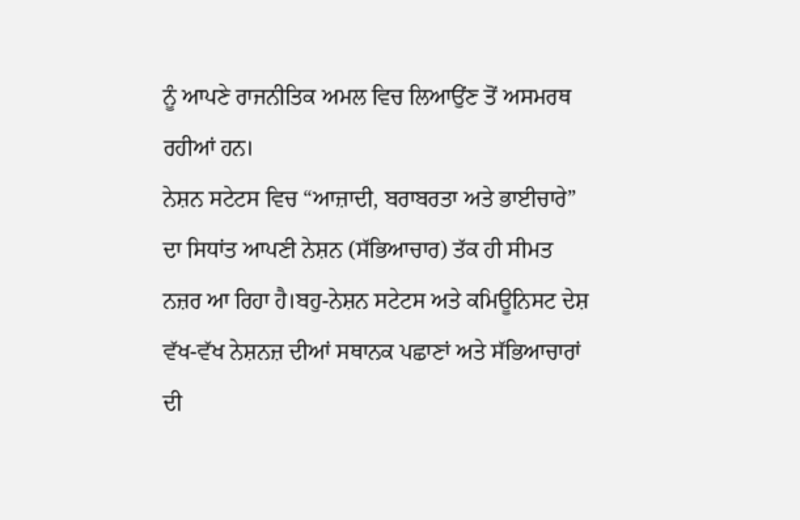ਨੂੰ ਆਪਣੇ ਰਾਜਨੀਤਿਕ ਅਮਲ ਵਿਚ ਲਿਆਉਂਣ ਤੋਂ ਅਸਮਰਥ ਰਹੀਆਂ ਹਨ।
ਨੇਸ਼ਨ ਸਟੇਟਸ ਵਿਚ “ਆਜ਼ਾਦੀ, ਬਰਾਬਰਤਾ ਅਤੇ ਭਾਈਚਾਰੇ” ਦਾ ਸਿਧਾਂਤ ਆਪਣੀ ਨੇਸ਼ਨ (ਸੱਭਿਆਚਾਰ) ਤੱਕ ਹੀ ਸੀਮਤ ਨਜ਼ਰ ਆ ਰਿਹਾ ਹੈ।ਬਹੁ-ਨੇਸ਼ਨ ਸਟੇਟਸ ਅਤੇ ਕਮਿਊਨਿਸਟ ਦੇਸ਼ ਵੱਖ-ਵੱਖ ਨੇਸ਼ਨਜ਼ ਦੀਆਂ ਸਥਾਨਕ ਪਛਾਣਾਂ ਅਤੇ ਸੱਭਿਆਚਾਰਾਂ ਦੀ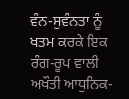ਵੰਨ-ਸੁਵੰਨਤਾ ਨੂੰ ਖਤਮ ਕਰਕੇ ਇਕ ਰੰਗ-ਰੂਪ ਵਾਲੀ ਅਖੌਤੀ ਆਧੁਨਿਕ-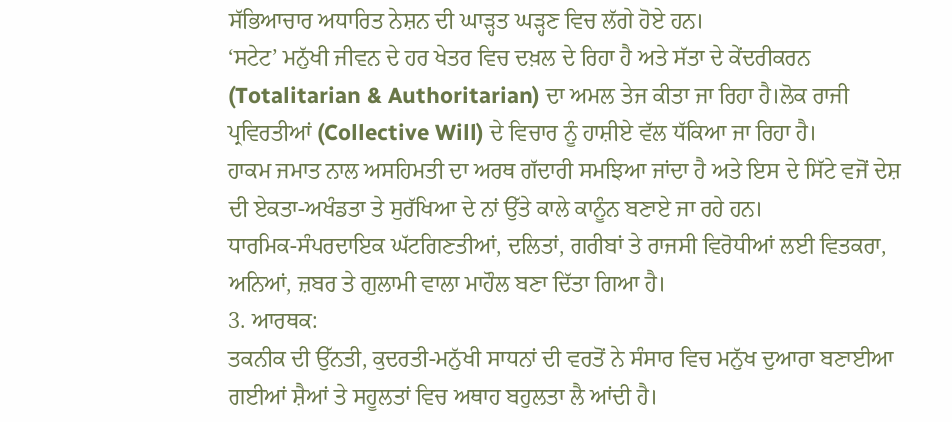ਸੱਭਿਆਚਾਰ ਅਧਾਰਿਤ ਨੇਸ਼ਨ ਦੀ ਘਾੜ੍ਹਤ ਘੜ੍ਹਣ ਵਿਚ ਲੱਗੇ ਹੋਏ ਹਨ।
‘ਸਟੇਟ’ ਮਨੁੱਖੀ ਜੀਵਨ ਦੇ ਹਰ ਖੇਤਰ ਵਿਚ ਦਖ਼ਲ ਦੇ ਰਿਹਾ ਹੈ ਅਤੇ ਸੱਤਾ ਦੇ ਕੇਂਦਰੀਕਰਨ (Totalitarian & Authoritarian) ਦਾ ਅਮਲ ਤੇਜ ਕੀਤਾ ਜਾ ਰਿਹਾ ਹੈ।ਲੋਕ ਰਾਜੀ ਪ੍ਰਵਿਰਤੀਆਂ (Collective Will) ਦੇ ਵਿਚਾਰ ਨੂੰ ਹਾਸ਼ੀਏ ਵੱਲ ਧੱਕਿਆ ਜਾ ਰਿਹਾ ਹੈ।
ਹਾਕਮ ਜਮਾਤ ਨਾਲ ਅਸਹਿਮਤੀ ਦਾ ਅਰਥ ਗੱਦਾਰੀ ਸਮਝਿਆ ਜਾਂਦਾ ਹੈ ਅਤੇ ਇਸ ਦੇ ਸਿੱਟੇ ਵਜੋਂ ਦੇਸ਼ ਦੀ ਏਕਤਾ-ਅਖੰਡਤਾ ਤੇ ਸੁਰੱਖਿਆ ਦੇ ਨਾਂ ਉੱਤੇ ਕਾਲੇ ਕਾਨੂੰਨ ਬਣਾਏ ਜਾ ਰਹੇ ਹਨ।
ਧਾਰਮਿਕ-ਸੰਪਰਦਾਇਕ ਘੱਟਗਿਣਤੀਆਂ, ਦਲਿਤਾਂ, ਗਰੀਬਾਂ ਤੇ ਰਾਜਸੀ ਵਿਰੋਧੀਆਂ ਲਈ ਵਿਤਕਰਾ, ਅਨਿਆਂ, ਜ਼ਬਰ ਤੇ ਗੁਲਾਮੀ ਵਾਲਾ ਮਾਹੌਲ ਬਣਾ ਦਿੱਤਾ ਗਿਆ ਹੈ।
3. ਆਰਥਕ:
ਤਕਨੀਕ ਦੀ ਉੱਨਤੀ, ਕੁਦਰਤੀ-ਮਨੁੱਖੀ ਸਾਧਨਾਂ ਦੀ ਵਰਤੋਂ ਨੇ ਸੰਸਾਰ ਵਿਚ ਮਨੁੱਖ ਦੁਆਰਾ ਬਣਾਈਆ ਗਈਆਂ ਸ਼ੈਆਂ ਤੇ ਸਹੂਲਤਾਂ ਵਿਚ ਅਥਾਹ ਬਹੁਲਤਾ ਲੈ ਆਂਦੀ ਹੈ।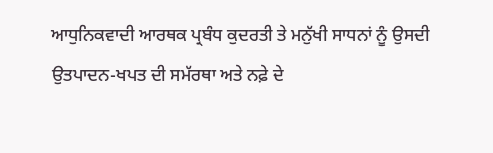ਆਧੁਨਿਕਵਾਦੀ ਆਰਥਕ ਪ੍ਰਬੰਧ ਕੁਦਰਤੀ ਤੇ ਮਨੁੱਖੀ ਸਾਧਨਾਂ ਨੂੰ ਉਸਦੀ ਉਤਪਾਦਨ-ਖਪਤ ਦੀ ਸਮੱਰਥਾ ਅਤੇ ਨਫ਼ੇ ਦੇ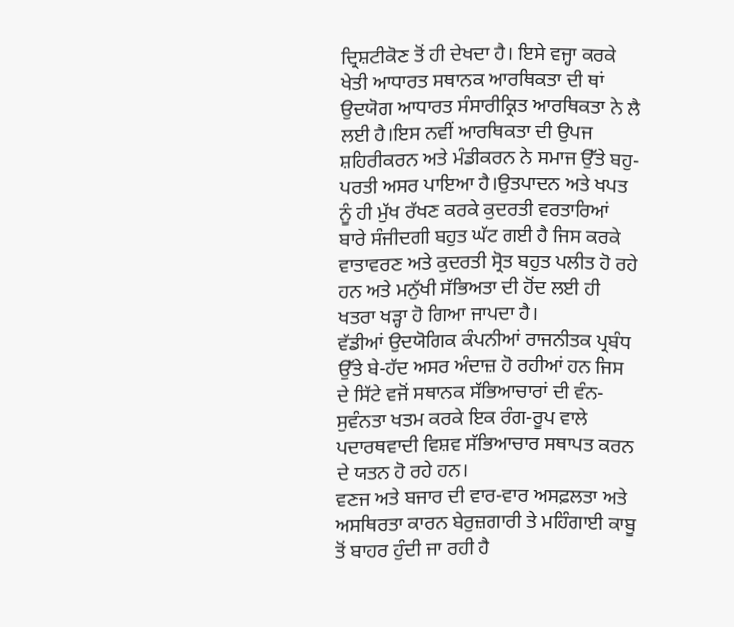ਦ੍ਰਿਸ਼ਟੀਕੋਣ ਤੋਂ ਹੀ ਦੇਖਦਾ ਹੈ। ਇਸੇ ਵਜ੍ਹਾ ਕਰਕੇ ਖੇਤੀ ਆਧਾਰਤ ਸਥਾਨਕ ਆਰਥਿਕਤਾ ਦੀ ਥਾਂ ਉਦਯੋਗ ਆਧਾਰਤ ਸੰਸਾਰੀਕ੍ਰਿਤ ਆਰਥਿਕਤਾ ਨੇ ਲੈ ਲਈ ਹੈ।ਇਸ ਨਵੀਂ ਆਰਥਿਕਤਾ ਦੀ ਉਪਜ ਸ਼ਹਿਰੀਕਰਨ ਅਤੇ ਮੰਡੀਕਰਨ ਨੇ ਸਮਾਜ ਉੱਤੇ ਬਹੁ-ਪਰਤੀ ਅਸਰ ਪਾਇਆ ਹੈ।ਉਤਪਾਦਨ ਅਤੇ ਖਪਤ ਨੂੰ ਹੀ ਮੁੱਖ ਰੱਖਣ ਕਰਕੇ ਕੁਦਰਤੀ ਵਰਤਾਰਿਆਂ ਬਾਰੇ ਸੰਜੀਦਗੀ ਬਹੁਤ ਘੱਟ ਗਈ ਹੈ ਜਿਸ ਕਰਕੇ ਵਾਤਾਵਰਣ ਅਤੇ ਕੁਦਰਤੀ ਸ੍ਰੋਤ ਬਹੁਤ ਪਲੀਤ ਹੋ ਰਹੇ ਹਨ ਅਤੇ ਮਨੁੱਖੀ ਸੱਭਿਅਤਾ ਦੀ ਹੋਂਦ ਲਈ ਹੀ ਖਤਰਾ ਖੜ੍ਹਾ ਹੋ ਗਿਆ ਜਾਪਦਾ ਹੈ।
ਵੱਡੀਆਂ ਉਦਯੋਗਿਕ ਕੰਪਨੀਆਂ ਰਾਜਨੀਤਕ ਪ੍ਰਬੰਧ ਉੱਤੇ ਬੇ-ਹੱਦ ਅਸਰ ਅੰਦਾਜ਼ ਹੋ ਰਹੀਆਂ ਹਨ ਜਿਸ ਦੇ ਸਿੱਟੇ ਵਜੋਂ ਸਥਾਨਕ ਸੱਭਿਆਚਾਰਾਂ ਦੀ ਵੰਨ-ਸੁਵੰਨਤਾ ਖਤਮ ਕਰਕੇ ਇਕ ਰੰਗ-ਰੂਪ ਵਾਲੇ ਪਦਾਰਥਵਾਦੀ ਵਿਸ਼ਵ ਸੱਭਿਆਚਾਰ ਸਥਾਪਤ ਕਰਨ ਦੇ ਯਤਨ ਹੋ ਰਹੇ ਹਨ।
ਵਣਜ ਅਤੇ ਬਜਾਰ ਦੀ ਵਾਰ-ਵਾਰ ਅਸਫ਼ਲਤਾ ਅਤੇ ਅਸਥਿਰਤਾ ਕਾਰਨ ਬੇਰੁਜ਼ਗਾਰੀ ਤੇ ਮਹਿੰਗਾਈ ਕਾਬੂ ਤੋਂ ਬਾਹਰ ਹੁੰਦੀ ਜਾ ਰਹੀ ਹੈ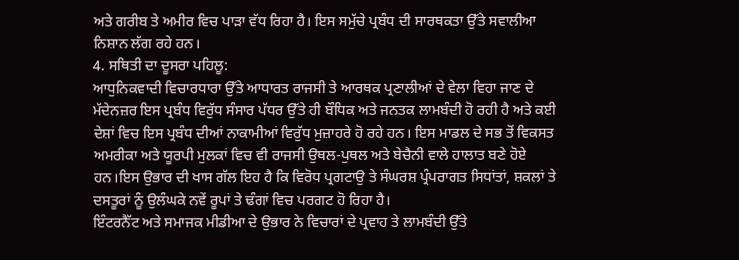ਅਤੇ ਗਰੀਬ ਤੇ ਅਮੀਰ ਵਿਚ ਪਾੜਾ ਵੱਧ ਰਿਹਾ ਹੈ। ਇਸ ਸਮੁੱਚੇ ਪ੍ਰਬੰਧ ਦੀ ਸਾਰਥਕਤਾ ਉੱਤੇ ਸਵਾਲੀਆ ਨਿਸ਼ਾਨ ਲੱਗ ਰਹੇ ਹਨ।
4. ਸਥਿਤੀ ਦਾ ਦੂਸਰਾ ਪਹਿਲੂ:
ਆਧੁਨਿਕਵਾਦੀ ਵਿਚਾਰਧਾਰਾ ਉੱਤੇ ਆਧਾਰਤ ਰਾਜਸੀ ਤੇ ਆਰਥਕ ਪ੍ਰਣਾਲੀਆਂ ਦੇ ਵੇਲਾ ਵਿਹਾ ਜਾਣ ਦੇ ਮੱਦੇਨਜ਼ਰ ਇਸ ਪ੍ਰਬੰਧ ਵਿਰੁੱਧ ਸੰਸਾਰ ਪੱਧਰ ਉੱਤੇ ਹੀ ਬੌਧਿਕ ਅਤੇ ਜਨਤਕ ਲਾਮਬੰਦੀ ਹੋ ਰਹੀ ਹੈ ਅਤੇ ਕਈ ਦੇਸ਼ਾਂ ਵਿਚ ਇਸ ਪ੍ਰਬੰਧ ਦੀਆਂ ਨਾਕਾਮੀਆਂ ਵਿਰੁੱਧ ਮੁਜ਼ਾਹਰੇ ਹੋ ਰਹੇ ਹਨ। ਇਸ ਮਾਡਲ ਦੇ ਸਭ ਤੋਂ ਵਿਕਸਤ ਅਮਰੀਕਾ ਅਤੇ ਯੂਰਪੀ ਮੁਲਕਾਂ ਵਿਚ ਵੀ ਰਾਜਸੀ ਉਥਲ-ਪੁਥਲ ਅਤੇ ਬੇਚੈਨੀ ਵਾਲੇ ਹਾਲਾਤ ਬਣੇ ਹੋਏ ਹਨ।ਇਸ ਉਭਾਰ ਦੀ ਖਾਸ ਗੱਲ ਇਹ ਹੈ ਕਿ ਵਿਰੋਧ ਪ੍ਰਗਟਾਉ ਤੇ ਸੰਘਰਸ਼ ਪ੍ਰੰਪਰਾਗਤ ਸਿਧਾਂਤਾਂ, ਸ਼ਕਲਾਂ ਤੇ ਦਸਤੂਰਾਂ ਨੂੰ ਉਲੰਘਕੇ ਨਵੇਂ ਰੂਪਾਂ ਤੇ ਢੰਗਾਂ ਵਿਚ ਪਰਗਟ ਹੋ ਰਿਹਾ ਹੈ।
ਇੰਟਰਨੈੱਟ ਅਤੇ ਸਮਾਜਕ ਮੀਡੀਆ ਦੇ ਉਭਾਰ ਨੇ ਵਿਚਾਰਾਂ ਦੇ ਪ੍ਰਵਾਹ ਤੇ ਲਾਮਬੰਦੀ ਉੱਤੇ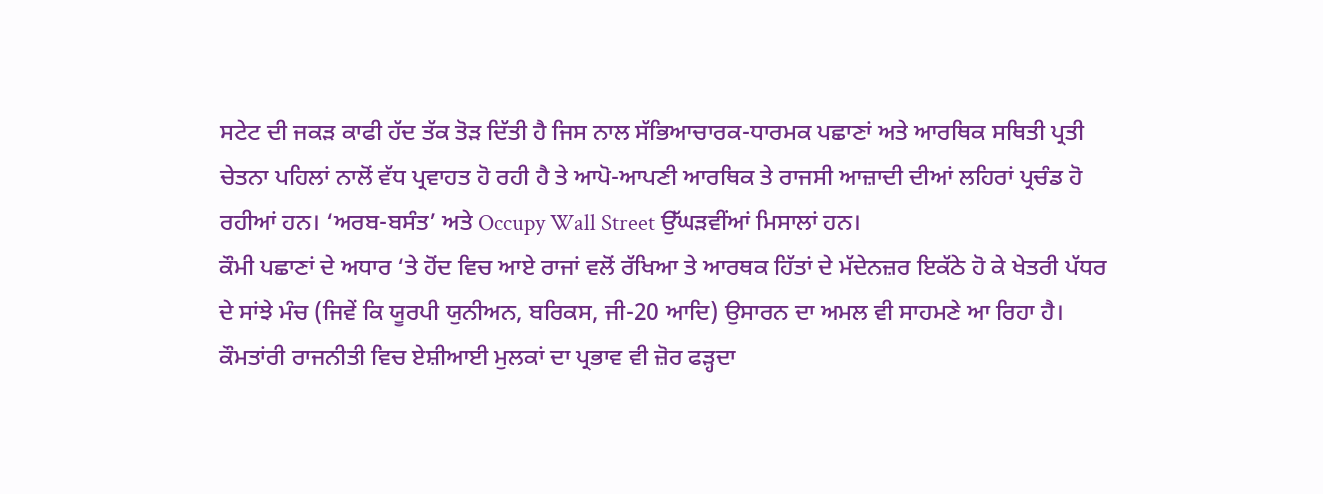ਸਟੇਟ ਦੀ ਜਕੜ ਕਾਫੀ ਹੱਦ ਤੱਕ ਤੋੜ ਦਿੱਤੀ ਹੈ ਜਿਸ ਨਾਲ ਸੱਭਿਆਚਾਰਕ-ਧਾਰਮਕ ਪਛਾਣਾਂ ਅਤੇ ਆਰਥਿਕ ਸਥਿਤੀ ਪ੍ਰਤੀ ਚੇਤਨਾ ਪਹਿਲਾਂ ਨਾਲੋਂ ਵੱਧ ਪ੍ਰਵਾਹਤ ਹੋ ਰਹੀ ਹੈ ਤੇ ਆਪੋ-ਆਪਣੀ ਆਰਥਿਕ ਤੇ ਰਾਜਸੀ ਆਜ਼ਾਦੀ ਦੀਆਂ ਲਹਿਰਾਂ ਪ੍ਰਚੰਡ ਹੋ ਰਹੀਆਂ ਹਨ। ‘ਅਰਬ-ਬਸੰਤ’ ਅਤੇ Occupy Wall Street ਉੱਘੜਵੀਂਆਂ ਮਿਸਾਲਾਂ ਹਨ।
ਕੌਮੀ ਪਛਾਣਾਂ ਦੇ ਅਧਾਰ ‘ਤੇ ਹੋਂਦ ਵਿਚ ਆਏ ਰਾਜਾਂ ਵਲੋਂ ਰੱਖਿਆ ਤੇ ਆਰਥਕ ਹਿੱਤਾਂ ਦੇ ਮੱਦੇਨਜ਼ਰ ਇਕੱਠੇ ਹੋ ਕੇ ਖੇਤਰੀ ਪੱਧਰ ਦੇ ਸਾਂਝੇ ਮੰਚ (ਜਿਵੇਂ ਕਿ ਯੂਰਪੀ ਯੁਨੀਅਨ, ਬਰਿਕਸ, ਜੀ-20 ਆਦਿ) ਉਸਾਰਨ ਦਾ ਅਮਲ ਵੀ ਸਾਹਮਣੇ ਆ ਰਿਹਾ ਹੈ।
ਕੌਮਤਾਂਰੀ ਰਾਜਨੀਤੀ ਵਿਚ ਏਸ਼ੀਆਈ ਮੁਲਕਾਂ ਦਾ ਪ੍ਰਭਾਵ ਵੀ ਜ਼ੋਰ ਫੜ੍ਹਦਾ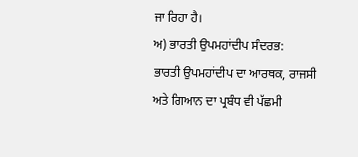ਜਾ ਰਿਹਾ ਹੈ।
ਅ) ਭਾਰਤੀ ਉਪਮਹਾਂਦੀਪ ਸੰਦਰਭ:
ਭਾਰਤੀ ਉਪਮਹਾਂਦੀਪ ਦਾ ਆਰਥਕ, ਰਾਜਸੀ ਅਤੇ ਗਿਆਨ ਦਾ ਪ੍ਰਬੰਧ ਵੀ ਪੱਛਮੀ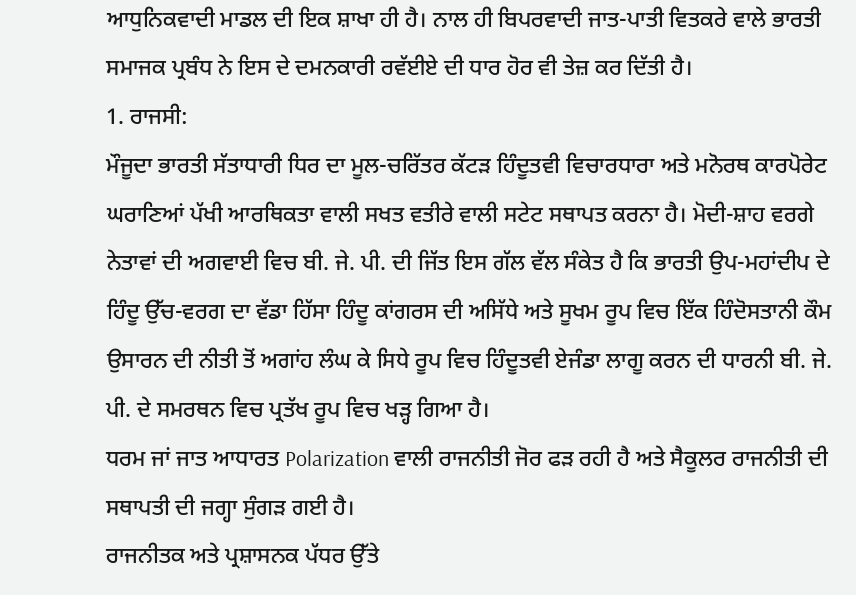ਆਧੁਨਿਕਵਾਦੀ ਮਾਡਲ ਦੀ ਇਕ ਸ਼ਾਖਾ ਹੀ ਹੈ। ਨਾਲ ਹੀ ਬਿਪਰਵਾਦੀ ਜਾਤ-ਪਾਤੀ ਵਿਤਕਰੇ ਵਾਲੇ ਭਾਰਤੀ ਸਮਾਜਕ ਪ੍ਰਬੰਧ ਨੇ ਇਸ ਦੇ ਦਮਨਕਾਰੀ ਰਵੱਈਏ ਦੀ ਧਾਰ ਹੋਰ ਵੀ ਤੇਜ਼ ਕਰ ਦਿੱਤੀ ਹੈ।
1. ਰਾਜਸੀ:
ਮੌਜੂਦਾ ਭਾਰਤੀ ਸੱਤਾਧਾਰੀ ਧਿਰ ਦਾ ਮੂਲ-ਚਰਿੱਤਰ ਕੱਟੜ ਹਿੰਦੂਤਵੀ ਵਿਚਾਰਧਾਰਾ ਅਤੇ ਮਨੋਰਥ ਕਾਰਪੋਰੇਟ ਘਰਾਣਿਆਂ ਪੱਖੀ ਆਰਥਿਕਤਾ ਵਾਲੀ ਸਖਤ ਵਤੀਰੇ ਵਾਲੀ ਸਟੇਟ ਸਥਾਪਤ ਕਰਨਾ ਹੈ। ਮੋਦੀ-ਸ਼ਾਹ ਵਰਗੇ ਨੇਤਾਵਾਂ ਦੀ ਅਗਵਾਈ ਵਿਚ ਬੀ. ਜੇ. ਪੀ. ਦੀ ਜਿੱਤ ਇਸ ਗੱਲ ਵੱਲ ਸੰਕੇਤ ਹੈ ਕਿ ਭਾਰਤੀ ਉਪ-ਮਹਾਂਦੀਪ ਦੇ ਹਿੰਦੂ ਉੱਚ-ਵਰਗ ਦਾ ਵੱਡਾ ਹਿੱਸਾ ਹਿੰਦੂ ਕਾਂਗਰਸ ਦੀ ਅਸਿੱਧੇ ਅਤੇ ਸੂਖਮ ਰੂਪ ਵਿਚ ਇੱਕ ਹਿੰਦੋਸਤਾਨੀ ਕੌਮ ਉਸਾਰਨ ਦੀ ਨੀਤੀ ਤੋਂ ਅਗਾਂਹ ਲੰਘ ਕੇ ਸਿਧੇ ਰੂਪ ਵਿਚ ਹਿੰਦੂਤਵੀ ਏਜੰਡਾ ਲਾਗੂ ਕਰਨ ਦੀ ਧਾਰਨੀ ਬੀ. ਜੇ. ਪੀ. ਦੇ ਸਮਰਥਨ ਵਿਚ ਪ੍ਰਤੱਖ ਰੂਪ ਵਿਚ ਖੜ੍ਹ ਗਿਆ ਹੈ।
ਧਰਮ ਜਾਂ ਜਾਤ ਆਧਾਰਤ Polarization ਵਾਲੀ ਰਾਜਨੀਤੀ ਜੋਰ ਫੜ ਰਹੀ ਹੈ ਅਤੇ ਸੈਕੂਲਰ ਰਾਜਨੀਤੀ ਦੀ ਸਥਾਪਤੀ ਦੀ ਜਗ੍ਹਾ ਸੁੰਗੜ ਗਈ ਹੈ।
ਰਾਜਨੀਤਕ ਅਤੇ ਪ੍ਰਸ਼ਾਸਨਕ ਪੱਧਰ ਉੱਤੇ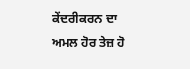ਕੇਂਦਰੀਕਰਨ ਦਾ ਅਮਲ ਹੋਰ ਤੇਜ਼ ਹੋ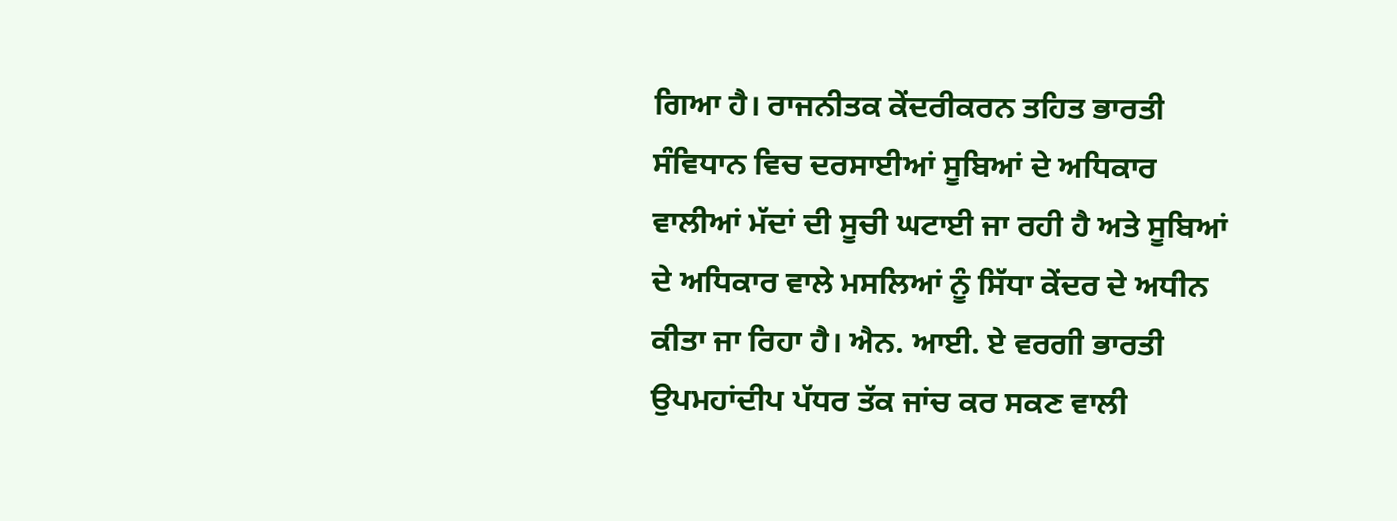ਗਿਆ ਹੈ। ਰਾਜਨੀਤਕ ਕੇਂਦਰੀਕਰਨ ਤਹਿਤ ਭਾਰਤੀ ਸੰਵਿਧਾਨ ਵਿਚ ਦਰਸਾਈਆਂ ਸੂਬਿਆਂ ਦੇ ਅਧਿਕਾਰ ਵਾਲੀਆਂ ਮੱਦਾਂ ਦੀ ਸੂਚੀ ਘਟਾਈ ਜਾ ਰਹੀ ਹੈ ਅਤੇ ਸੂਬਿਆਂ ਦੇ ਅਧਿਕਾਰ ਵਾਲੇ ਮਸਲਿਆਂ ਨੂੰ ਸਿੱਧਾ ਕੇਂਦਰ ਦੇ ਅਧੀਨ ਕੀਤਾ ਜਾ ਰਿਹਾ ਹੈ। ਐਨ. ਆਈ. ਏ ਵਰਗੀ ਭਾਰਤੀ ਉਪਮਹਾਂਦੀਪ ਪੱਧਰ ਤੱਕ ਜਾਂਚ ਕਰ ਸਕਣ ਵਾਲੀ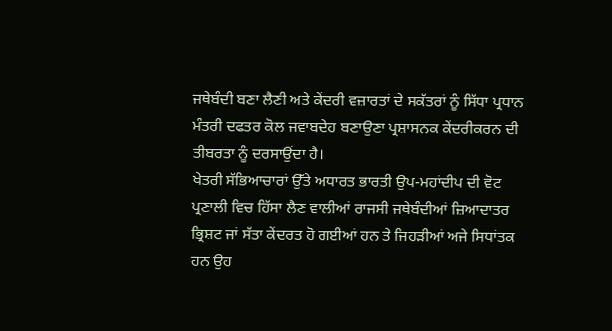ਜਥੇਬੰਦੀ ਬਣਾ ਲੈਣੀ ਅਤੇ ਕੇਂਦਰੀ ਵਜ਼ਾਰਤਾਂ ਦੇ ਸਕੱਤਰਾਂ ਨੂੰ ਸਿੱਧਾ ਪ੍ਰਧਾਨ ਮੰਤਰੀ ਦਫਤਰ ਕੋਲ ਜਵਾਬਦੇਹ ਬਣਾਉਣਾ ਪ੍ਰਸ਼ਾਸਨਕ ਕੇਂਦਰੀਕਰਨ ਦੀ ਤੀਬਰਤਾ ਨੂੰ ਦਰਸਾਉਂਦਾ ਹੈ।
ਖੇਤਰੀ ਸੱਭਿਆਚਾਰਾਂ ਉੱਤੇ ਅਧਾਰਤ ਭਾਰਤੀ ਉਪ-ਮਹਾਂਦੀਪ ਦੀ ਵੋਟ ਪ੍ਰਣਾਲੀ ਵਿਚ ਹਿੱਸਾ ਲੈਣ ਵਾਲੀਆਂ ਰਾਜਸੀ ਜਥੇਬੰਦੀਆਂ ਜ਼ਿਆਦਾਤਰ ਭ੍ਰਿਸ਼ਟ ਜਾਂ ਸੱਤਾ ਕੇਂਦਰਤ ਹੋ ਗਈਆਂ ਹਨ ਤੇ ਜਿਹੜੀਆਂ ਅਜੇ ਸਿਧਾਂਤਕ ਹਨ ਉਹ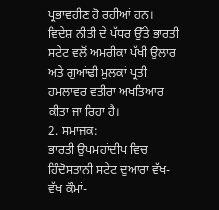ਪ੍ਰਭਾਵਹੀਣ ਹੋ ਰਹੀਆਂ ਹਨ।
ਵਿਦੇਸ਼ ਨੀਤੀ ਦੇ ਪੱਧਰ ਉੱਤੇ ਭਾਰਤੀ ਸਟੇਟ ਵਲੋਂ ਅਮਰੀਕਾ ਪੱਖੀ ਉਲਾਰ ਅਤੇ ਗੁਆਂਢੀ ਮੁਲਕਾਂ ਪ੍ਰਤੀ ਹਮਲਾਵਰ ਵਤੀਰਾ ਅਖਤਿਆਰ ਕੀਤਾ ਜਾ ਰਿਹਾ ਹੈ।
2. ਸਮਾਜਕ:
ਭਾਰਤੀ ਉਪਮਹਾਂਦੀਪ ਵਿਚ ਹਿੰਦੋਸਤਾਨੀ ਸਟੇਟ ਦੁਆਰਾ ਵੱਖ-ਵੱਖ ਕੌਮਾਂ-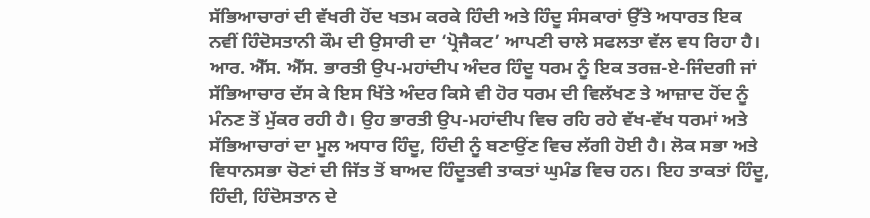ਸੱਭਿਆਚਾਰਾਂ ਦੀ ਵੱਖਰੀ ਹੋਂਦ ਖਤਮ ਕਰਕੇ ਹਿੰਦੀ ਅਤੇ ਹਿੰਦੂ ਸੰਸਕਾਰਾਂ ਉੱਤੇ ਅਧਾਰਤ ਇਕ ਨਵੀਂ ਹਿੰਦੋਸਤਾਨੀ ਕੌਮ ਦੀ ਉਸਾਰੀ ਦਾ ‘ਪ੍ਰੋਜੈਕਟ’ ਆਪਣੀ ਚਾਲੇ ਸਫਲਤਾ ਵੱਲ ਵਧ ਰਿਹਾ ਹੈ।
ਆਰ. ਐੱਸ. ਐੱਸ. ਭਾਰਤੀ ਉਪ-ਮਹਾਂਦੀਪ ਅੰਦਰ ਹਿੰਦੂ ਧਰਮ ਨੂੰ ਇਕ ਤਰਜ਼-ਏ-ਜਿੰਦਗੀ ਜਾਂ ਸੱਭਿਆਚਾਰ ਦੱਸ ਕੇ ਇਸ ਖਿੱਤੇ ਅੰਦਰ ਕਿਸੇ ਵੀ ਹੋਰ ਧਰਮ ਦੀ ਵਿਲੱਖਣ ਤੇ ਆਜ਼ਾਦ ਹੋਂਦ ਨੂੰ ਮੰਨਣ ਤੋਂ ਮੁੱਕਰ ਰਹੀ ਹੈ। ਉਹ ਭਾਰਤੀ ਉਪ-ਮਹਾਂਦੀਪ ਵਿਚ ਰਹਿ ਰਹੇ ਵੱਖ-ਵੱਖ ਧਰਮਾਂ ਅਤੇ ਸੱਭਿਆਚਾਰਾਂ ਦਾ ਮੂਲ ਅਧਾਰ ਹਿੰਦੂ, ਹਿੰਦੀ ਨੂੰ ਬਣਾਉਂਣ ਵਿਚ ਲੱਗੀ ਹੋਈ ਹੈ। ਲੋਕ ਸਭਾ ਅਤੇ ਵਿਧਾਨਸਭਾ ਚੋਣਾਂ ਦੀ ਜਿੱਤ ਤੋਂ ਬਾਅਦ ਹਿੰਦੂਤਵੀ ਤਾਕਤਾਂ ਘੁਮੰਡ ਵਿਚ ਹਨ। ਇਹ ਤਾਕਤਾਂ ਹਿੰਦੂ, ਹਿੰਦੀ, ਹਿੰਦੋਸਤਾਨ ਦੇ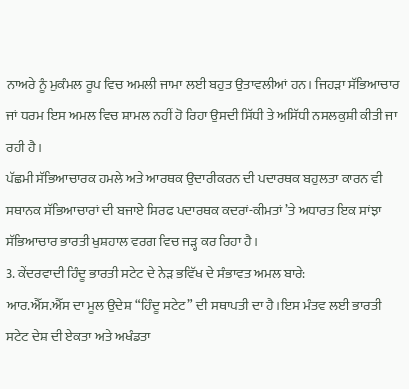ਨਾਅਰੇ ਨੂੰ ਮੁਕੰਮਲ ਰੂਪ ਵਿਚ ਅਮਲੀ ਜਾਮਾ ਲਈ ਬਹੁਤ ਉਤਾਵਲੀਆਂ ਹਨ। ਜਿਹੜਾ ਸੱਭਿਆਚਾਰ ਜਾਂ ਧਰਮ ਇਸ ਅਮਲ ਵਿਚ ਸ਼ਾਮਲ ਨਹੀਂ ਹੋ ਰਿਹਾ ਉਸਦੀ ਸਿੱਧੀ ਤੇ ਅਸਿੱਧੀ ਨਸਲਕੁਸ਼ੀ ਕੀਤੀ ਜਾ ਰਹੀ ਹੈ।
ਪੱਛਮੀ ਸੱਭਿਆਚਾਰਕ ਹਮਲੇ ਅਤੇ ਆਰਥਕ ਉਦਾਰੀਕਰਨ ਦੀ ਪਦਾਰਥਕ ਬਹੁਲਤਾ ਕਾਰਨ ਵੀ ਸਥਾਨਕ ਸੱਭਿਆਚਾਰਾਂ ਦੀ ਬਜਾਏ ਸਿਰਫ ਪਦਾਰਥਕ ਕਦਰਾਂ-ਕੀਮਤਾਂ ’ਤੇ ਅਧਾਰਤ ਇਕ ਸਾਂਝਾ ਸੱਭਿਆਚਾਰ ਭਾਰਤੀ ਖੁਸ਼ਹਾਲ ਵਰਗ ਵਿਚ ਜੜ੍ਹ ਕਰ ਰਿਹਾ ਹੈ।
3. ਕੇਂਦਰਵਾਦੀ ਹਿੰਦੂ ਭਾਰਤੀ ਸਟੇਟ ਦੇ ਨੇੜ ਭਵਿੱਖ ਦੇ ਸੰਭਾਵਤ ਅਮਲ ਬਾਰੇ:
ਆਰ.ਐੱਸ.ਐੱਸ ਦਾ ਮੂਲ ਉਦੇਸ਼ “ਹਿੰਦੂ ਸਟੇਟ” ਦੀ ਸਥਾਪਤੀ ਦਾ ਹੈ।ਇਸ ਮੰਤਵ ਲਈ ਭਾਰਤੀ ਸਟੇਟ ਦੇਸ਼ ਦੀ ਏਕਤਾ ਅਤੇ ਅਖੰਡਤਾ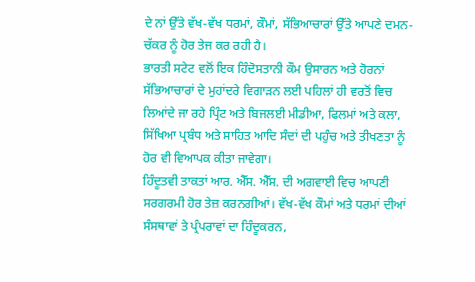ਦੇ ਨਾਂ ਉੱਤੇ ਵੱਖ-ਵੱਖ ਧਰਮਾਂ, ਕੌਮਾਂ, ਸੱਭਿਆਚਾਰਾਂ ਉੱਤੇ ਆਪਣੇ ਦਮਨ-ਚੱਕਰ ਨੂੰ ਹੋਰ ਤੇਜ ਕਰ ਰਹੀ ਹੈ।
ਭਾਰਤੀ ਸਟੇਟ ਵਲੋਂ ਇਕ ਹਿੰਦੋਸਤਾਨੀ ਕੌਮ ਉਸਾਰਨ ਅਤੇ ਹੋਰਨਾਂ ਸੱਭਿਆਚਾਰਾਂ ਦੇ ਮੁਹਾਂਦਰੇ ਵਿਗਾੜਨ ਲਈ ਪਹਿਲਾਂ ਹੀ ਵਰਤੋਂ ਵਿਚ ਲਿਆਂਦੇ ਜਾ ਰਹੇ ਪ੍ਰਿੰਟ ਅਤੇ ਬਿਜਲਈ ਮੀਡੀਆ, ਫਿਲਮਾਂ ਅਤੇ ਕਲਾ, ਸਿੱਖਿਆ ਪ੍ਰਬੰਧ ਅਤੇ ਸਾਹਿਤ ਆਦਿ ਸੰਦਾਂ ਦੀ ਪਹੁੰਚ ਅਤੇ ਤੀਖਣਤਾ ਨੂੰ ਹੋਰ ਵੀ ਵਿਆਪਕ ਕੀਤਾ ਜਾਵੇਗਾ।
ਹਿੰਦੂਤਵੀ ਤਾਕਤਾਂ ਆਰ. ਐੱਸ. ਐੱਸ. ਦੀ ਅਗਵਾਈ ਵਿਚ ਆਪਣੀ ਸਰਗਰਮੀ ਹੋਰ ਤੇਜ਼ ਕਰਨਗੀਆਂ। ਵੱਖ-ਵੱਖ ਕੌਮਾਂ ਅਤੇ ਧਰਮਾਂ ਦੀਆਂ ਸੰਸਥਾਵਾਂ ਤੇ ਪ੍ਰੰਪਰਾਵਾਂ ਦਾ ਹਿੰਦੂਕਰਨ,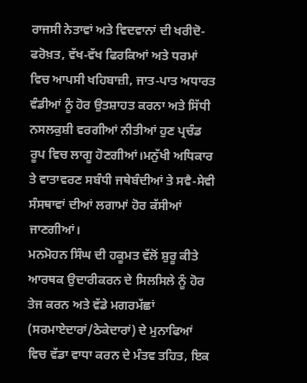ਰਾਜਸੀ ਨੇਤਾਵਾਂ ਅਤੇ ਵਿਦਵਾਨਾਂ ਦੀ ਖਰੀਦੋ-ਫਰੋਖ਼ਤ, ਵੱਖ-ਵੱਖ ਫਿਰਕਿਆਂ ਅਤੇ ਧਰਮਾਂ ਵਿਚ ਆਪਸੀ ਖਹਿਬਾਜ਼ੀ, ਜਾਤ-ਪਾਤ ਅਧਾਰਤ ਵੰਡੀਆਂ ਨੂੰ ਹੋਰ ਉਤਸ਼ਾਹਤ ਕਰਨਾ ਅਤੇ ਸਿੱਧੀ ਨਸਲਕੁਸ਼ੀ ਵਰਗੀਆਂ ਨੀਤੀਆਂ ਹੁਣ ਪ੍ਰਚੰਡ ਰੂਪ ਵਿਚ ਲਾਗੂ ਹੋਣਗੀਆਂ।ਮਨੁੱਖੀ ਅਧਿਕਾਰ ਤੇ ਵਾਤਾਵਰਣ ਸਬੰਧੀ ਜਥੇਬੰਦੀਆਂ ਤੇ ਸਵੈ-ਸੇਵੀ ਸੰਸਥਾਵਾਂ ਦੀਆਂ ਲਗਾਮਾਂ ਹੋਰ ਕੱਸੀਆਂ ਜਾਣਗੀਆਂ।
ਮਨਮੋਹਨ ਸਿੰਘ ਦੀ ਹਕੂਮਤ ਵੱਲੋਂ ਸ਼ੁਰੂ ਕੀਤੇ ਆਰਥਕ ਉਦਾਰੀਕਰਨ ਦੇ ਸਿਲਸਿਲੇ ਨੂੰ ਹੋਰ ਤੇਜ ਕਰਨ ਅਤੇ ਵੱਡੇ ਮਗਰਮੱਛਾਂ (ਸਰਮਾਏਦਾਰਾਂ/ਠੇਕੇਦਾਰਾਂ) ਦੇ ਮੁਨਾਫਿਆਂ ਵਿਚ ਵੱਡਾ ਵਾਧਾ ਕਰਨ ਦੇ ਮੰਤਵ ਤਹਿਤ, ਇਕ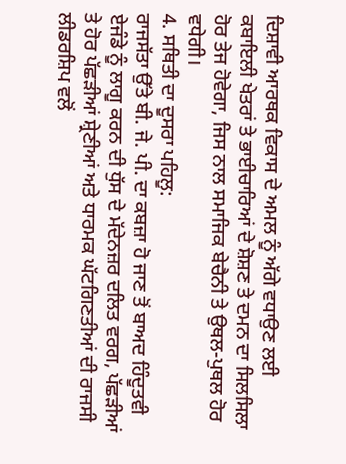ਦਿਸ਼ਾਵੀ ਆਰਥਕ ਵਿਕਾਸ ਦੇ ਅਮਲ ਨੂੰ ਅੱਗੇ ਵਧਾਉਣ ਲਈ ਕਬਾਇਲੀ ਖੇਤਰਾਂ ਤੇ ਭਾਈਚਾਰਿਆਂ ਦੇ ਸ਼ੋਸ਼ਣ ਤੇ ਦਮਨ ਦਾ ਸਿਲਸਿਲਾ ਹੋਰ ਤੇਜ ਹੋਵੇਗਾ, ਜਿਸ ਨਾਲ ਸਮਾਜਿਕ ਬੇਚੈਨੀ ਤੇ ਉਥਲ-ਪੁਥਲ ਹੋਰ ਵਧੇਗੀ।
4. ਸਥਿਤੀ ਦਾ ਦੂਸਰਾ ਪਹਿਲੂ:
ਰਾਜਸੱਤਾ ਉੱਤੇ ਬੀ. ਜੇ. ਪੀ. ਦਾ ਕਬਜ਼ਾ ਹੋ ਜਾਣ ਤੋਂ ਬਾਅਦ ਹਿੰਦੂਤਵੀ ਏਜੰਡੇ ਨੂੰ ਲਾਗੂ ਕਰਨ ਦੀ ਧੁੱਸ ਦੇ ਮੱਦੇਨਜ਼ਰ ਦਲਿਤ ਵਰਗ, ਪੱਛੜੀਆਂ ਤੇ ਹੋਰ ਪੱਛੜੀਆਂ ਸ਼੍ਰੇਣੀਆਂ ਅਤੇ ਧਾਰਮਕ ਘੱਟਗਿਣਤੀਆਂ ਦੀ ਰਾਜਸੀ ਲੀਡਰਸ਼ਿਪ ਵਲੋਂ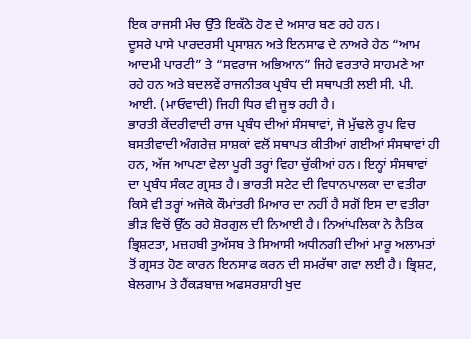ਇਕ ਰਾਜਸੀ ਮੰਚ ਉੱਤੇ ਇਕੱਠੇ ਹੋਣ ਦੇ ਅਸਾਰ ਬਣ ਰਹੇ ਹਨ।
ਦੂਸਰੇ ਪਾਸੇ ਪਾਰਦਰਸੀ ਪ੍ਰਸਾਸ਼ਨ ਅਤੇ ਇਨਸਾਫ ਦੇ ਨਾਅਰੇ ਹੇਠ “ਆਮ ਆਦਮੀ ਪਾਰਟੀ” ਤੇ “ਸਵਰਾਜ ਅਭਿਆਨ” ਜਿਹੇ ਵਰਤਾਰੇ ਸਾਹਮਣੇ ਆ ਰਹੇ ਹਨ ਅਤੇ ਬਦਲਵੇਂ ਰਾਜਨੀਤਕ ਪ੍ਰਬੰਧ ਦੀ ਸਥਾਪਤੀ ਲਈ ਸੀ. ਪੀ. ਆਈ. (ਮਾਓਵਾਦੀ) ਜਿਹੀ ਧਿਰ ਵੀ ਜੂਝ ਰਹੀ ਹੈ।
ਭਾਰਤੀ ਕੇਂਦਰੀਵਾਦੀ ਰਾਜ ਪ੍ਰਬੰਧ ਦੀਆਂ ਸੰਸਥਾਵਾਂ, ਜੋ ਮੁੱਢਲੇ ਰੂਪ ਵਿਚ ਬਸਤੀਵਾਦੀ ਅੰਗਰੇਜ਼ ਸਾਸ਼ਕਾਂ ਵਲੋਂ ਸਥਾਪਤ ਕੀਤੀਆਂ ਗਈਆਂ ਸੰਸਥਾਵਾਂ ਹੀ ਹਨ, ਅੱਜ ਆਪਣਾ ਵੇਲਾ ਪੂਰੀ ਤਰ੍ਹਾਂ ਵਿਹਾ ਚੁੱਕੀਆਂ ਹਨ। ਇਨ੍ਹਾਂ ਸੰਸਥਾਵਾਂ ਦਾ ਪ੍ਰਬੰਧ ਸੰਕਟ ਗ੍ਰਸਤ ਹੈ। ਭਾਰਤੀ ਸਟੇਟ ਦੀ ਵਿਧਾਨਪਾਲਕਾ ਦਾ ਵਤੀਰਾ ਕਿਸੇ ਵੀ ਤਰ੍ਹਾਂ ਅਜੋਕੇ ਕੌਮਾਂਤਰੀ ਮਿਆਰ ਦਾ ਨਹੀਂ ਹੈ ਸਗੋਂ ਇਸ ਦਾ ਵਤੀਰਾ ਭੀੜ ਵਿਚੋਂ ਉੱਠ ਰਹੇ ਸ਼ੋਰਗੁਲ ਦੀ ਨਿਆਈ ਹੈ। ਨਿਆਂਪਲਿਕਾ ਨੇ ਨੈਤਿਕ ਭ੍ਰਿਸ਼ਟਤਾ, ਮਜ਼ਹਬੀ ਤੁਅੱਸਬ ਤੇ ਸਿਆਸੀ ਅਧੀਨਗੀ ਦੀਆਂ ਮਾਰੂ ਅਲਾਮਤਾਂ ਤੋਂ ਗ੍ਰਸਤ ਹੋਣ ਕਾਰਨ ਇਨਸਾਫ ਕਰਨ ਦੀ ਸਮਰੱਥਾ ਗਵਾ ਲਈ ਹੈ। ਭ੍ਰਿਸ਼ਟ, ਬੇਲਗਾਮ ਤੇ ਹੈਂਕੜਬਾਜ਼ ਅਫਸਰਸ਼ਾਹੀ ਖੁਦ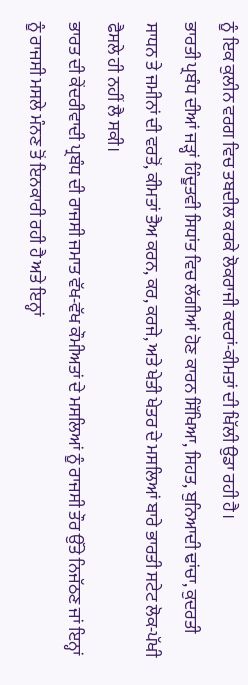ਨੂੰ ਇਕ ਕੁਲੀਨ ਵਰਗ ਵਿਚ ਤਬਦੀਲ ਕਰਕੇ ਲੋਕਰਾਜੀ ਕਦਰਾਂ-ਕੀਮਤਾਂ ਦੀ ਖਿੱਲੀ ਉਡਾ ਰਹੀ ਹੈ।
ਭਾਰਤੀ ਪ੍ਰਬੰਧ ਦੀਆਂ ਜੜ੍ਹਾਂ ਹਿੰਦੂਤਵੀ ਸਿਧਾਂਤ ਵਿਚ ਲੱਗੀਆਂ ਹੋਣ ਕਾਰਨ ਸਿੱਖਿਆ, ਸਿਹਤ, ਬੁਨਿਆਦੀ ਢਾਂਚਾ, ਕੁਦਰਤੀ ਸਾਧਨ ਤੇ ਜਮੀਨਾਂ ਦੀ ਵਰਤੋਂ, ਕੀਮਤਾਂ ਤੈਅ ਕਰਨ, ਕਰ, ਕਰਜੇ, ਅਤੇ ਖੇਤੀ ਖੇਤਰ ਦੇ ਮਸਲਿਆਂ ਬਾਰੇ ਭਾਰਤੀ ਸਟੇਟ ਲੋਕ-ਪੱਖੀ ਫੈਸਲੇ ਹੀ ਨਹੀਂ ਲੈ ਸਕੀ।
ਭਾਰਤ ਦੀ ਕੇਂਦਰੀਵਾਦੀ ਪ੍ਰਬੰਧ ਦੀ ਰਾਜਸੀ ਜਮਾਤ ਵੱਖ-ਵੱਖ ਕੌਮੀਅਤਾਂ ਦੇ ਮਸਲਿਆਂ ਨੂੰ ਰਾਜਸੀ ਤੌਰ ਉੱਤੇ ਨਿਜੱਠਣ ਜਾਂ ਇਨ੍ਹਾਂ ਨੂੰ ਰਾਜਸੀ ਮਸਲੇ ਮੰਨਣ ਤੋਂ ਇਨਕਾਰੀ ਰਹੀ ਹੈ ਅਤੇ ਇਨ੍ਹਾਂ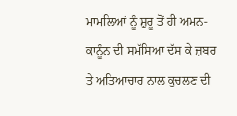ਮਾਮਲਿਆਂ ਨੂੰ ਸ਼ੁਰੂ ਤੋਂ ਹੀ ਅਮਨ-ਕਾਨੂੰਨ ਦੀ ਸਮੱਸਿਆ ਦੱਸ ਕੇ ਜ਼ਬਰ ਤੇ ਅਤਿਆਚਾਰ ਨਾਲ ਕੁਚਲਣ ਦੀ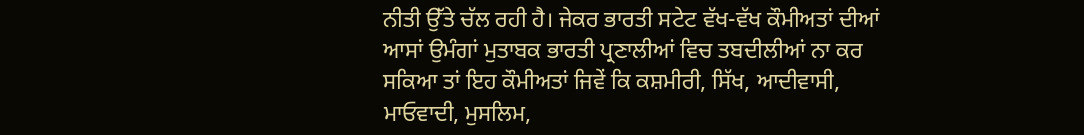ਨੀਤੀ ਉੱਤੇ ਚੱਲ ਰਹੀ ਹੈ। ਜੇਕਰ ਭਾਰਤੀ ਸਟੇਟ ਵੱਖ-ਵੱਖ ਕੌਮੀਅਤਾਂ ਦੀਆਂ ਆਸਾਂ ਉਮੰਗਾਂ ਮੁਤਾਬਕ ਭਾਰਤੀ ਪ੍ਰਣਾਲੀਆਂ ਵਿਚ ਤਬਦੀਲੀਆਂ ਨਾ ਕਰ ਸਕਿਆ ਤਾਂ ਇਹ ਕੌਮੀਅਤਾਂ ਜਿਵੇਂ ਕਿ ਕਸ਼ਮੀਰੀ, ਸਿੱਖ, ਆਦੀਵਾਸੀ, ਮਾਓਵਾਦੀ, ਮੁਸਲਿਮ,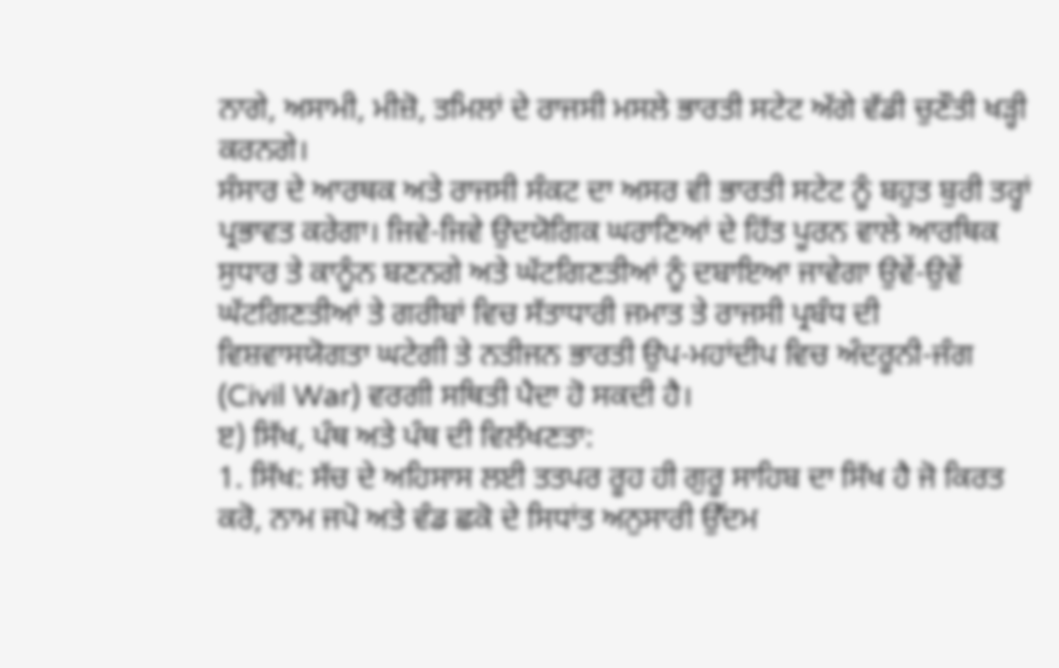ਨਾਗੇ, ਅਸਾਮੀ, ਮੀਜ਼ੋ, ਤਮਿਲਾਂ ਦੇ ਰਾਜਸੀ ਮਸਲੇ ਭਾਰਤੀ ਸਟੇਟ ਅੱਗੇ ਵੱਡੀ ਚੁਣੌਤੀ ਖੜ੍ਹੀ ਕਰਨਗੇ।
ਸੰਸਾਰ ਦੇ ਆਰਥਕ ਅਤੇ ਰਾਜਸੀ ਸੰਕਟ ਦਾ ਅਸਰ ਵੀ ਭਾਰਤੀ ਸਟੇਟ ਨੂੰ ਬਹੁਤ ਬੁਰੀ ਤਰ੍ਹਾਂ ਪ੍ਰਭਾਵਤ ਕਰੇਗਾ। ਜਿਵੇ-ਜਿਵੇ ਉਦਯੋਗਿਕ ਘਰਾਣਿਆਂ ਦੇ ਹਿੱਤ ਪੂਰਨ ਵਾਲੇ ਆਰਥਿਕ ਸੁਧਾਰ ਤੇ ਕਾਨੂੰਨ ਬਣਨਗੇ ਅਤੇ ਘੱਟਗਿਣਤੀਆਂ ਨੂੰ ਦਬਾਇਆ ਜਾਵੇਗਾ ਉਵੇਂ-ਉਵੇਂ ਘੱਟਗਿਣਤੀਆਂ ਤੇ ਗਰੀਬਾਂ ਵਿਚ ਸੱਤਾਧਾਰੀ ਜਮਾਤ ਤੇ ਰਾਜਸੀ ਪ੍ਰਬੰਧ ਦੀ ਵਿਸ਼ਵਾਸਯੋਗਤਾ ਘਟੇਗੀ ਤੇ ਨਤੀਜਨ ਭਾਰਤੀ ਉਪ-ਮਹਾਂਦੀਪ ਵਿਚ ਅੰਦਰੂਨੀ-ਜੰਗ (Civil War) ਵਰਗੀ ਸਥਿਤੀ ਪੈਦਾ ਹੋ ਸਕਦੀ ਹੈ।
ੲ) ਸਿੱਖ, ਪੰਥ ਅਤੇ ਪੰਥ ਦੀ ਵਿਲੱਖਣਤਾ:
1. ਸਿੱਖ: ਸੱਚ ਦੇ ਅਹਿਸਾਸ ਲਈ ਤਤਪਰ ਰੂਹ ਹੀ ਗੁਰੂ ਸਾਹਿਬ ਦਾ ਸਿੱਖ ਹੈ ਜੋ ਕਿਰਤ ਕਰੋ, ਨਾਮ ਜਪੋ ਅਤੇ ਵੰਡ ਛਕੋ ਦੇ ਸਿਧਾਂਤ ਅਨੁਸਾਰੀ ਉੱਦਮ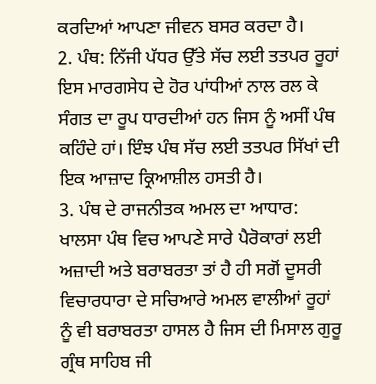ਕਰਦਿਆਂ ਆਪਣਾ ਜੀਵਨ ਬਸਰ ਕਰਦਾ ਹੈ।
2. ਪੰਥ: ਨਿੱਜੀ ਪੱਧਰ ਉੱਤੇ ਸੱਚ ਲਈ ਤਤਪਰ ਰੂਹਾਂ ਇਸ ਮਾਰਗਸੇਧ ਦੇ ਹੋਰ ਪਾਂਧੀਆਂ ਨਾਲ ਰਲ ਕੇ ਸੰਗਤ ਦਾ ਰੂਪ ਧਾਰਦੀਆਂ ਹਨ ਜਿਸ ਨੂੰ ਅਸੀਂ ਪੰਥ ਕਹਿੰਦੇ ਹਾਂ। ਇੰਝ ਪੰਥ ਸੱਚ ਲਈ ਤਤਪਰ ਸਿੱਖਾਂ ਦੀ ਇਕ ਆਜ਼ਾਦ ਕ੍ਰਿਆਸ਼ੀਲ ਹਸਤੀ ਹੈ।
3. ਪੰਥ ਦੇ ਰਾਜਨੀਤਕ ਅਮਲ ਦਾ ਆਧਾਰ: ਖਾਲਸਾ ਪੰਥ ਵਿਚ ਆਪਣੇ ਸਾਰੇ ਪੈਰੋਕਾਰਾਂ ਲਈ ਅਜ਼ਾਦੀ ਅਤੇ ਬਰਾਬਰਤਾ ਤਾਂ ਹੈ ਹੀ ਸਗੋਂ ਦੂਸਰੀ ਵਿਚਾਰਧਾਰਾ ਦੇ ਸਚਿਆਰੇ ਅਮਲ ਵਾਲੀਆਂ ਰੂਹਾਂ ਨੂੰ ਵੀ ਬਰਾਬਰਤਾ ਹਾਸਲ ਹੈ ਜਿਸ ਦੀ ਮਿਸਾਲ ਗੁਰੂ ਗ੍ਰੰਥ ਸਾਹਿਬ ਜੀ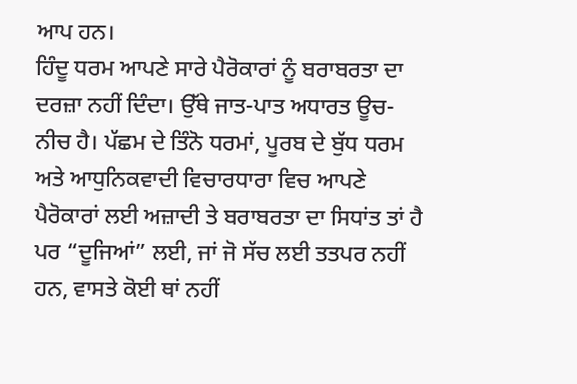ਆਪ ਹਨ।
ਹਿੰਦੂ ਧਰਮ ਆਪਣੇ ਸਾਰੇ ਪੈਰੋਕਾਰਾਂ ਨੂੰ ਬਰਾਬਰਤਾ ਦਾ ਦਰਜ਼ਾ ਨਹੀਂ ਦਿੰਦਾ। ਉੱਥੇ ਜਾਤ-ਪਾਤ ਅਧਾਰਤ ਊਚ-ਨੀਚ ਹੈ। ਪੱਛਮ ਦੇ ਤਿੰਨੋ ਧਰਮਾਂ, ਪੂਰਬ ਦੇ ਬੁੱਧ ਧਰਮ ਅਤੇ ਆਧੁਨਿਕਵਾਦੀ ਵਿਚਾਰਧਾਰਾ ਵਿਚ ਆਪਣੇ ਪੈਰੋਕਾਰਾਂ ਲਈ ਅਜ਼ਾਦੀ ਤੇ ਬਰਾਬਰਤਾ ਦਾ ਸਿਧਾਂਤ ਤਾਂ ਹੈ ਪਰ “ਦੂਜਿਆਂ” ਲਈ, ਜਾਂ ਜੋ ਸੱਚ ਲਈ ਤਤਪਰ ਨਹੀਂ ਹਨ, ਵਾਸਤੇ ਕੋਈ ਥਾਂ ਨਹੀਂ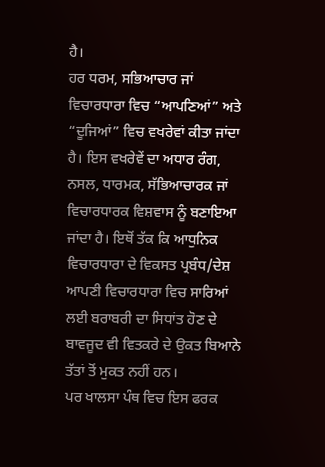ਹੈ।
ਹਰ ਧਰਮ, ਸਭਿਆਚਾਰ ਜਾਂ ਵਿਚਾਰਧਾਰਾ ਵਿਚ “ਆਪਣਿਆਂ” ਅਤੇ “ਦੂਜਿਆਂ” ਵਿਚ ਵਖਰੇਵਾਂ ਕੀਤਾ ਜਾਂਦਾ ਹੈ। ਇਸ ਵਖਰੇਵੇਂ ਦਾ ਅਧਾਰ ਰੰਗ, ਨਸਲ, ਧਾਰਮਕ, ਸੱਭਿਆਚਾਰਕ ਜਾਂ ਵਿਚਾਰਧਾਰਕ ਵਿਸ਼ਵਾਸ ਨੂੰ ਬਣਾਇਆ ਜਾਂਦਾ ਹੈ। ਇਥੋਂ ਤੱਕ ਕਿ ਆਧੁਨਿਕ ਵਿਚਾਰਧਾਰਾ ਦੇ ਵਿਕਸਤ ਪ੍ਰਬੰਧ/ਦੇਸ਼ ਆਪਣੀ ਵਿਚਾਰਧਾਰਾ ਵਿਚ ਸਾਰਿਆਂ ਲਈ ਬਰਾਬਰੀ ਦਾ ਸਿਧਾਂਤ ਹੋਣ ਦੇ ਬਾਵਜੂਦ ਵੀ ਵਿਤਕਰੇ ਦੇ ਉਕਤ ਬਿਆਨੇ ਤੱਤਾਂ ਤੋਂ ਮੁਕਤ ਨਹੀਂ ਹਨ।
ਪਰ ਖਾਲਸਾ ਪੰਥ ਵਿਚ ਇਸ ਫਰਕ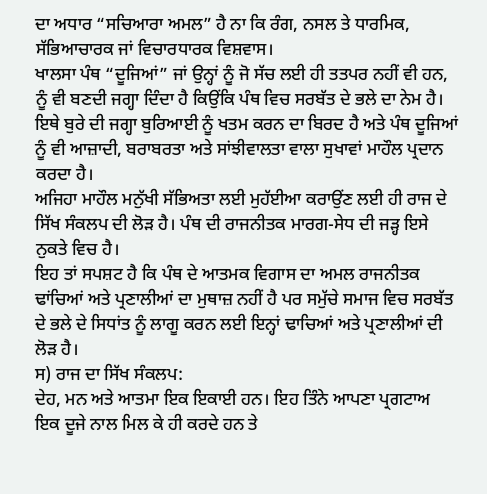ਦਾ ਅਧਾਰ “ਸਚਿਆਰਾ ਅਮਲ” ਹੈ ਨਾ ਕਿ ਰੰਗ, ਨਸਲ ਤੇ ਧਾਰਮਿਕ, ਸੱਭਿਆਚਾਰਕ ਜਾਂ ਵਿਚਾਰਧਾਰਕ ਵਿਸ਼ਵਾਸ।
ਖਾਲਸਾ ਪੰਥ “ਦੂਜਿਆਂ” ਜਾਂ ਉਨ੍ਹਾਂ ਨੂੰ ਜੋ ਸੱਚ ਲਈ ਹੀ ਤਤਪਰ ਨਹੀਂ ਵੀ ਹਨ, ਨੂੰ ਵੀ ਬਣਦੀ ਜਗ੍ਹਾ ਦਿੰਦਾ ਹੈ ਕਿਉਂਕਿ ਪੰਥ ਵਿਚ ਸਰਬੱਤ ਦੇ ਭਲੇ ਦਾ ਨੇਮ ਹੈ। ਇਥੇ ਬੁਰੇ ਦੀ ਜਗ੍ਹਾ ਬੁਰਿਆਈ ਨੂੰ ਖਤਮ ਕਰਨ ਦਾ ਬਿਰਦ ਹੈ ਅਤੇ ਪੰਥ ਦੂਜਿਆਂ ਨੂੰ ਵੀ ਆਜ਼ਾਦੀ, ਬਰਾਬਰਤਾ ਅਤੇ ਸਾਂਝੀਵਾਲਤਾ ਵਾਲਾ ਸੁਖਾਵਾਂ ਮਾਹੌਲ ਪ੍ਰਦਾਨ ਕਰਦਾ ਹੈ।
ਅਜਿਹਾ ਮਾਹੌਲ ਮਨੁੱਖੀ ਸੱਭਿਅਤਾ ਲਈ ਮੁਹੱਈਆ ਕਰਾਉਂਣ ਲਈ ਹੀ ਰਾਜ ਦੇ ਸਿੱਖ ਸੰਕਲਪ ਦੀ ਲੋੜ ਹੈ। ਪੰਥ ਦੀ ਰਾਜਨੀਤਕ ਮਾਰਗ-ਸੇਧ ਦੀ ਜੜ੍ਹ ਇਸੇ ਨੁਕਤੇ ਵਿਚ ਹੈ।
ਇਹ ਤਾਂ ਸਪਸ਼ਟ ਹੈ ਕਿ ਪੰਥ ਦੇ ਆਤਮਕ ਵਿਗਾਸ ਦਾ ਅਮਲ ਰਾਜਨੀਤਕ ਢਾਂਚਿਆਂ ਅਤੇ ਪ੍ਰਣਾਲੀਆਂ ਦਾ ਮੁਥਾਜ਼ ਨਹੀਂ ਹੈ ਪਰ ਸਮੁੱਚੇ ਸਮਾਜ ਵਿਚ ਸਰਬੱਤ ਦੇ ਭਲੇ ਦੇ ਸਿਧਾਂਤ ਨੂੰ ਲਾਗੂ ਕਰਨ ਲਈ ਇਨ੍ਹਾਂ ਢਾਚਿਆਂ ਅਤੇ ਪ੍ਰਣਾਲੀਆਂ ਦੀ ਲੋੜ ਹੈ।
ਸ) ਰਾਜ ਦਾ ਸਿੱਖ ਸੰਕਲਪ:
ਦੇਹ, ਮਨ ਅਤੇ ਆਤਮਾ ਇਕ ਇਕਾਈ ਹਨ। ਇਹ ਤਿੰਨੇ ਆਪਣਾ ਪ੍ਰਗਟਾਅ ਇਕ ਦੂਜੇ ਨਾਲ ਮਿਲ ਕੇ ਹੀ ਕਰਦੇ ਹਨ ਤੇ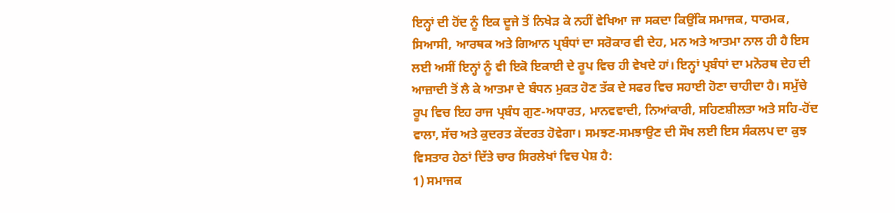ਇਨ੍ਹਾਂ ਦੀ ਹੋਂਦ ਨੂੰ ਇਕ ਦੂਜੇ ਤੋਂ ਨਿਖੇੜ ਕੇ ਨਹੀਂ ਵੇਖਿਆ ਜਾ ਸਕਦਾ ਕਿਉਂਕਿ ਸਮਾਜਕ, ਧਾਰਮਕ, ਸਿਆਸੀ, ਆਰਥਕ ਅਤੇ ਗਿਆਨ ਪ੍ਰਬੰਧਾਂ ਦਾ ਸਰੋਕਾਰ ਵੀ ਦੇਹ, ਮਨ ਅਤੇ ਆਤਮਾ ਨਾਲ ਹੀ ਹੈ ਇਸ ਲਈ ਅਸੀਂ ਇਨ੍ਹਾਂ ਨੂੰ ਵੀ ਇਕੋ ਇਕਾਈ ਦੇ ਰੂਪ ਵਿਚ ਹੀ ਵੇਖਦੇ ਹਾਂ। ਇਨ੍ਹਾਂ ਪ੍ਰਬੰਧਾਂ ਦਾ ਮਨੋਰਥ ਦੇਹ ਦੀ ਆਜ਼ਾਦੀ ਤੋਂ ਲੈ ਕੇ ਆਤਮਾ ਦੇ ਬੰਧਨ ਮੁਕਤ ਹੋਣ ਤੱਕ ਦੇ ਸਫਰ ਵਿਚ ਸਹਾਈ ਹੋਣਾ ਚਾਹੀਦਾ ਹੈ। ਸਮੁੱਚੇ ਰੂਪ ਵਿਚ ਇਹ ਰਾਜ ਪ੍ਰਬੰਧ ਗੁਣ-ਅਧਾਰਤ, ਮਾਨਵਵਾਦੀ, ਨਿਆਂਕਾਰੀ, ਸਹਿਣਸ਼ੀਲਤਾ ਅਤੇ ਸਹਿ-ਹੋਂਦ ਵਾਲਾ, ਸੱਚ ਅਤੇ ਕੁਦਰਤ ਕੇਂਦਰਤ ਹੋਵੇਗਾ। ਸਮਝਣ-ਸਮਝਾਉਣ ਦੀ ਸੌਖ ਲਈ ਇਸ ਸੰਕਲਪ ਦਾ ਕੁਝ ਵਿਸਤਾਰ ਹੇਠਾਂ ਦਿੱਤੇ ਚਾਰ ਸਿਰਲੇਖਾਂ ਵਿਚ ਪੇਸ਼ ਹੈ:
1) ਸਮਾਜਕ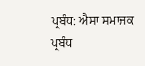ਪ੍ਰਬੰਧ: ਐਸਾ ਸਮਾਜਕ ਪ੍ਰਬੰਧ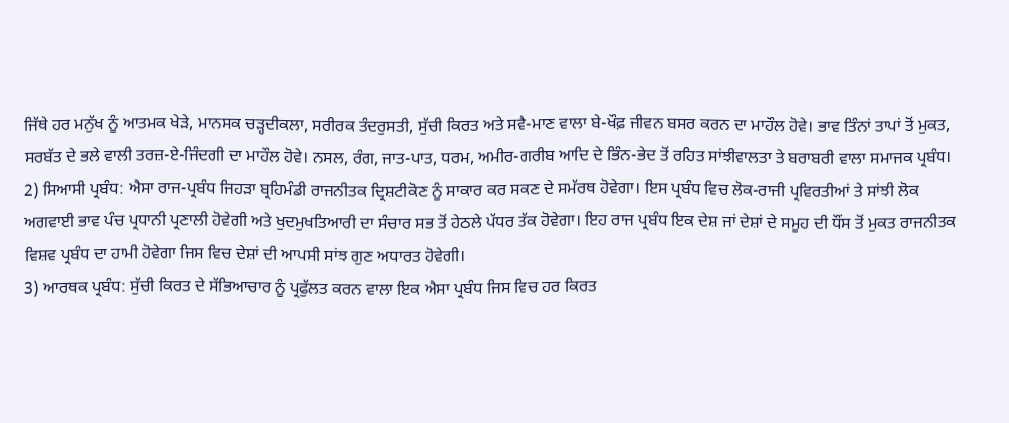ਜਿੱਥੇ ਹਰ ਮਨੁੱਖ ਨੂੰ ਆਤਮਕ ਖੇੜੇ, ਮਾਨਸਕ ਚੜ੍ਹਦੀਕਲਾ, ਸਰੀਰਕ ਤੰਦਰੁਸਤੀ, ਸੁੱਚੀ ਕਿਰਤ ਅਤੇ ਸਵੈ-ਮਾਣ ਵਾਲਾ ਬੇ-ਖੌਫ਼ ਜੀਵਨ ਬਸਰ ਕਰਨ ਦਾ ਮਾਹੌਲ ਹੋਵੇ। ਭਾਵ ਤਿੰਨਾਂ ਤਾਪਾਂ ਤੋਂ ਮੁਕਤ, ਸਰਬੱਤ ਦੇ ਭਲੇ ਵਾਲੀ ਤਰਜ਼-ਏ-ਜਿੰਦਗੀ ਦਾ ਮਾਹੌਲ ਹੋਵੇ। ਨਸਲ, ਰੰਗ, ਜਾਤ-ਪਾਤ, ਧਰਮ, ਅਮੀਰ-ਗਰੀਬ ਆਦਿ ਦੇ ਭਿੰਨ-ਭੇਦ ਤੋਂ ਰਹਿਤ ਸਾਂਝੀਵਾਲਤਾ ਤੇ ਬਰਾਬਰੀ ਵਾਲਾ ਸਮਾਜਕ ਪ੍ਰਬੰਧ।
2) ਸਿਆਸੀ ਪ੍ਰਬੰਧ: ਐਸਾ ਰਾਜ-ਪ੍ਰਬੰਧ ਜਿਹੜਾ ਬ੍ਰਹਿਮੰਡੀ ਰਾਜਨੀਤਕ ਦ੍ਰਿਸ਼ਟੀਕੋਣ ਨੂੰ ਸਾਕਾਰ ਕਰ ਸਕਣ ਦੇ ਸਮੱਰਥ ਹੋਵੇਗਾ। ਇਸ ਪ੍ਰਬੰਧ ਵਿਚ ਲੋਕ-ਰਾਜੀ ਪ੍ਰਵਿਰਤੀਆਂ ਤੇ ਸਾਂਝੀ ਲੋਕ ਅਗਵਾਈ ਭਾਵ ਪੰਚ ਪ੍ਰਧਾਨੀ ਪ੍ਰਣਾਲੀ ਹੋਵੇਗੀ ਅਤੇ ਖੁਦਮੁਖਤਿਆਰੀ ਦਾ ਸੰਚਾਰ ਸਭ ਤੋਂ ਹੇਠਲੇ ਪੱਧਰ ਤੱਕ ਹੋਵੇਗਾ। ਇਹ ਰਾਜ ਪ੍ਰਬੰਧ ਇਕ ਦੇਸ਼ ਜਾਂ ਦੇਸ਼ਾਂ ਦੇ ਸਮੂਹ ਦੀ ਧੌਂਸ ਤੋਂ ਮੁਕਤ ਰਾਜਨੀਤਕ ਵਿਸ਼ਵ ਪ੍ਰਬੰਧ ਦਾ ਹਾਮੀ ਹੋਵੇਗਾ ਜਿਸ ਵਿਚ ਦੇਸ਼ਾਂ ਦੀ ਆਪਸੀ ਸਾਂਝ ਗੁਣ ਅਧਾਰਤ ਹੋਵੇਗੀ।
3) ਆਰਥਕ ਪ੍ਰਬੰਧ: ਸੁੱਚੀ ਕਿਰਤ ਦੇ ਸੱਭਿਆਚਾਰ ਨੂੰ ਪ੍ਰਫੁੱਲਤ ਕਰਨ ਵਾਲਾ ਇਕ ਐਸਾ ਪ੍ਰਬੰਧ ਜਿਸ ਵਿਚ ਹਰ ਕਿਰਤ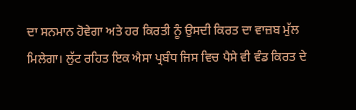ਦਾ ਸਨਮਾਨ ਹੋਵੇਗਾ ਅਤੇ ਹਰ ਕਿਰਤੀ ਨੂੰ ਉਸਦੀ ਕਿਰਤ ਦਾ ਵਾਜ਼ਬ ਮੁੱਲ ਮਿਲੇਗਾ। ਲੁੱਟ ਰਹਿਤ ਇਕ ਐਸਾ ਪ੍ਰਬੰਧ ਜਿਸ ਵਿਚ ਪੈਸੇ ਵੀ ਵੰਡ ਕਿਰਤ ਦੇ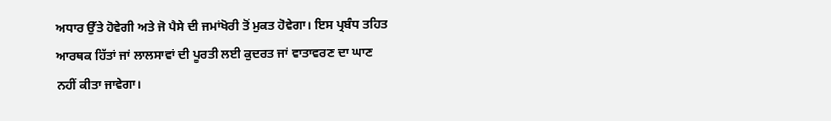ਅਧਾਰ ਉੱਤੇ ਹੋਵੇਗੀ ਅਤੇ ਜੋ ਪੈਸੇ ਦੀ ਜਮਾਂਖੋਰੀ ਤੋਂ ਮੁਕਤ ਹੋਵੇਗਾ। ਇਸ ਪ੍ਰਬੰਧ ਤਹਿਤ ਆਰਥਕ ਹਿੱਤਾਂ ਜਾਂ ਲਾਲਸਾਵਾਂ ਦੀ ਪੂਰਤੀ ਲਈ ਕੁਦਰਤ ਜਾਂ ਵਾਤਾਵਰਣ ਦਾ ਘਾਣ ਨਹੀਂ ਕੀਤਾ ਜਾਵੇਗਾ।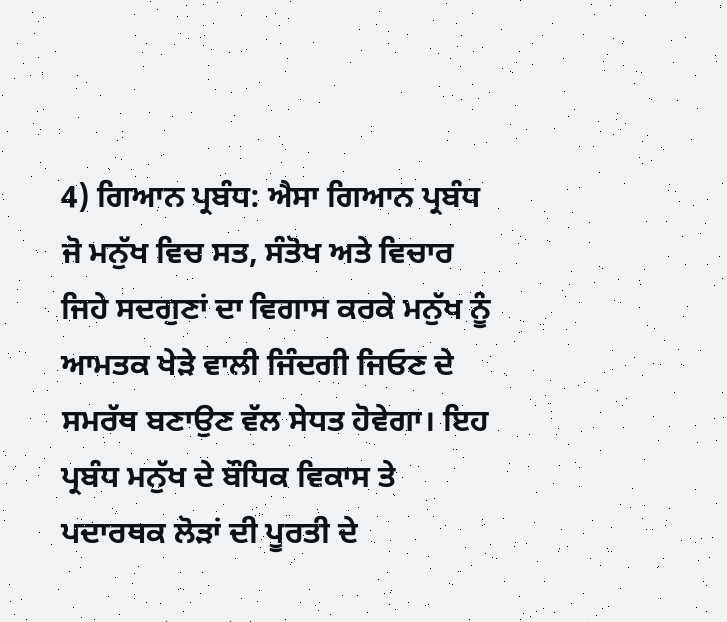4) ਗਿਆਨ ਪ੍ਰਬੰਧ: ਐਸਾ ਗਿਆਨ ਪ੍ਰਬੰਧ ਜੋ ਮਨੁੱਖ ਵਿਚ ਸਤ, ਸੰਤੋਖ ਅਤੇ ਵਿਚਾਰ ਜਿਹੇ ਸਦਗੁਣਾਂ ਦਾ ਵਿਗਾਸ ਕਰਕੇ ਮਨੁੱਖ ਨੂੰ ਆਮਤਕ ਖੇੜੇ ਵਾਲੀ ਜਿੰਦਗੀ ਜਿਓਣ ਦੇ ਸਮਰੱਥ ਬਣਾਉਣ ਵੱਲ ਸੇਧਤ ਹੋਵੇਗਾ। ਇਹ ਪ੍ਰਬੰਧ ਮਨੁੱਖ ਦੇ ਬੌਧਿਕ ਵਿਕਾਸ ਤੇ ਪਦਾਰਥਕ ਲੋੜਾਂ ਦੀ ਪੂਰਤੀ ਦੇ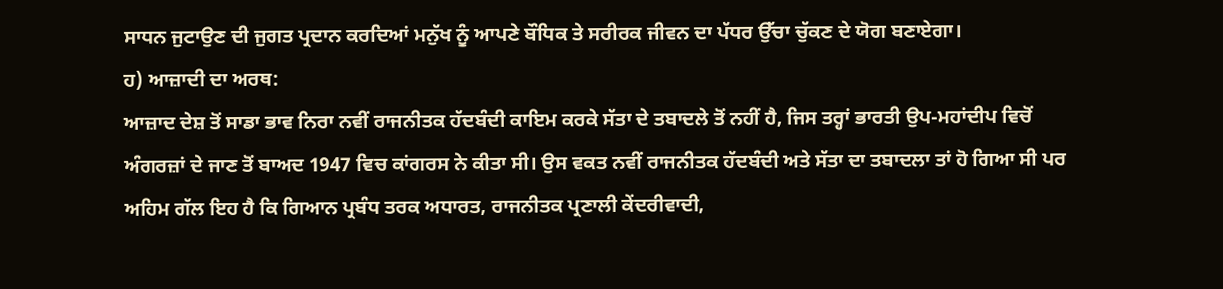ਸਾਧਨ ਜੁਟਾਉਣ ਦੀ ਜੁਗਤ ਪ੍ਰਦਾਨ ਕਰਦਿਆਂ ਮਨੁੱਖ ਨੂੰ ਆਪਣੇ ਬੌਧਿਕ ਤੇ ਸਰੀਰਕ ਜੀਵਨ ਦਾ ਪੱਧਰ ਉੱਚਾ ਚੁੱਕਣ ਦੇ ਯੋਗ ਬਣਾਏਗਾ।
ਹ) ਆਜ਼ਾਦੀ ਦਾ ਅਰਥ:
ਆਜ਼ਾਦ ਦੇਸ਼ ਤੋਂ ਸਾਡਾ ਭਾਵ ਨਿਰਾ ਨਵੀਂ ਰਾਜਨੀਤਕ ਹੱਦਬੰਦੀ ਕਾਇਮ ਕਰਕੇ ਸੱਤਾ ਦੇ ਤਬਾਦਲੇ ਤੋਂ ਨਹੀਂ ਹੈ, ਜਿਸ ਤਰ੍ਹਾਂ ਭਾਰਤੀ ਉਪ-ਮਹਾਂਦੀਪ ਵਿਚੋਂ ਅੰਗਰਜ਼ਾਂ ਦੇ ਜਾਣ ਤੋਂ ਬਾਅਦ 1947 ਵਿਚ ਕਾਂਗਰਸ ਨੇ ਕੀਤਾ ਸੀ। ਉਸ ਵਕਤ ਨਵੀਂ ਰਾਜਨੀਤਕ ਹੱਦਬੰਦੀ ਅਤੇ ਸੱਤਾ ਦਾ ਤਬਾਦਲਾ ਤਾਂ ਹੋ ਗਿਆ ਸੀ ਪਰ ਅਹਿਮ ਗੱਲ ਇਹ ਹੈ ਕਿ ਗਿਆਨ ਪ੍ਰਬੰਧ ਤਰਕ ਅਧਾਰਤ, ਰਾਜਨੀਤਕ ਪ੍ਰਣਾਲੀ ਕੇਂਦਰੀਵਾਦੀ,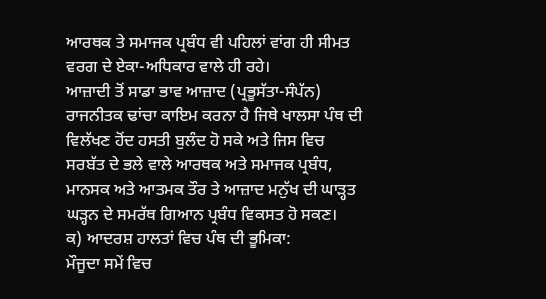ਆਰਥਕ ਤੇ ਸਮਾਜਕ ਪ੍ਰਬੰਧ ਵੀ ਪਹਿਲਾਂ ਵਾਂਗ ਹੀ ਸੀਮਤ ਵਰਗ ਦੇ ਏਕਾ-ਅਧਿਕਾਰ ਵਾਲੇ ਹੀ ਰਹੇ।
ਆਜ਼ਾਦੀ ਤੋਂ ਸਾਡਾ ਭਾਵ ਆਜ਼ਾਦ (ਪ੍ਰਭੂਸੱਤਾ-ਸੰਪੱਨ) ਰਾਜਨੀਤਕ ਢਾਂਚਾ ਕਾਇਮ ਕਰਨਾ ਹੈ ਜਿਥੇ ਖਾਲਸਾ ਪੰਥ ਦੀ ਵਿਲੱਖਣ ਹੋਂਦ ਹਸਤੀ ਬੁਲੰਦ ਹੋ ਸਕੇ ਅਤੇ ਜਿਸ ਵਿਚ ਸਰਬੱਤ ਦੇ ਭਲੇ ਵਾਲੇ ਆਰਥਕ ਅਤੇ ਸਮਾਜਕ ਪ੍ਰਬੰਧ, ਮਾਨਸਕ ਅਤੇ ਆਤਮਕ ਤੌਰ ਤੇ ਆਜ਼ਾਦ ਮਨੁੱਖ ਦੀ ਘਾੜ੍ਹਤ ਘੜ੍ਹਨ ਦੇ ਸਮਰੱਥ ਗਿਆਨ ਪ੍ਰਬੰਧ ਵਿਕਸਤ ਹੋ ਸਕਣ।
ਕ) ਆਦਰਸ਼ ਹਾਲਤਾਂ ਵਿਚ ਪੰਥ ਦੀ ਭੂਮਿਕਾ:
ਮੌਜੂਦਾ ਸਮੇਂ ਵਿਚ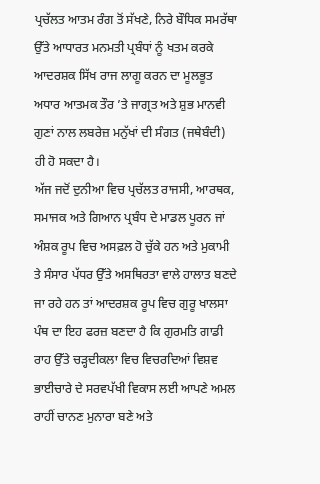ਪ੍ਰਚੱਲਤ ਆਤਮ ਰੰਗ ਤੋਂ ਸੱਖਣੇ, ਨਿਰੇ ਬੌਧਿਕ ਸਮਰੱਥਾ ਉੱਤੇ ਆਧਾਰਤ ਮਨਮਤੀ ਪ੍ਰਬੰਧਾਂ ਨੂੰ ਖਤਮ ਕਰਕੇ ਆਦਰਸ਼ਕ ਸਿੱਖ ਰਾਜ ਲਾਗੂ ਕਰਨ ਦਾ ਮੂਲਭੂਤ ਅਧਾਰ ਆਤਮਕ ਤੌਰ ’ਤੇ ਜਾਗ੍ਰਤ ਅਤੇ ਸ਼ੁਭ ਮਾਨਵੀ ਗੁਣਾਂ ਨਾਲ ਲਬਰੇਜ਼ ਮਨੁੱਖਾਂ ਦੀ ਸੰਗਤ (ਜਥੇਬੰਦੀ) ਹੀ ਹੋ ਸਕਦਾ ਹੈ।
ਅੱਜ ਜਦੋਂ ਦੁਨੀਆ ਵਿਚ ਪ੍ਰਚੱਲਤ ਰਾਜਸੀ, ਆਰਥਕ, ਸਮਾਜਕ ਅਤੇ ਗਿਆਨ ਪ੍ਰਬੰਧ ਦੇ ਮਾਡਲ ਪੂਰਨ ਜਾਂ ਅੰਸ਼ਕ ਰੂਪ ਵਿਚ ਅਸਫ਼ਲ ਹੋ ਚੁੱਕੇ ਹਨ ਅਤੇ ਮੁਕਾਮੀ ਤੇ ਸੰਸਾਰ ਪੱਧਰ ਉੱਤੇ ਅਸਥਿਰਤਾ ਵਾਲੇ ਹਾਲਾਤ ਬਣਦੇ ਜਾ ਰਹੇ ਹਨ ਤਾਂ ਆਦਰਸ਼ਕ ਰੂਪ ਵਿਚ ਗੁਰੂ ਖਾਲਸਾ ਪੰਥ ਦਾ ਇਹ ਫਰਜ਼ ਬਣਦਾ ਹੈ ਕਿ ਗੁਰਮਤਿ ਗਾਡੀ ਰਾਹ ਉੱਤੇ ਚੜ੍ਹਦੀਕਲਾ ਵਿਚ ਵਿਚਰਦਿਆਂ ਵਿਸ਼ਵ ਭਾਈਚਾਰੇ ਦੇ ਸਰਵਪੱਖੀ ਵਿਕਾਸ ਲਈ ਆਪਣੇ ਅਮਲ ਰਾਹੀਂ ਚਾਨਣ ਮੁਨਾਰਾ ਬਣੇ ਅਤੇ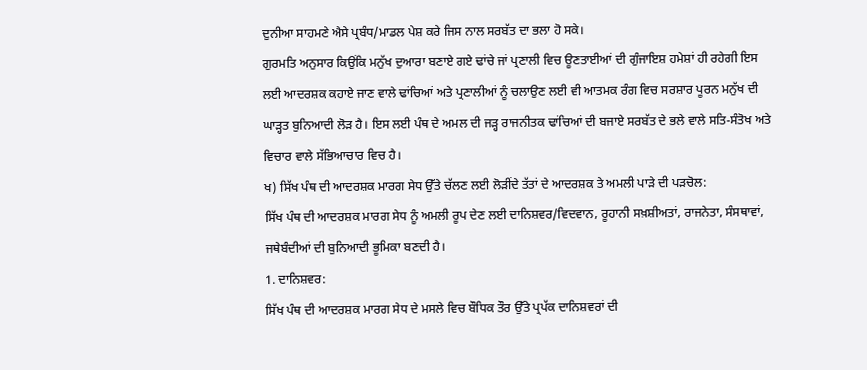ਦੁਨੀਆ ਸਾਹਮਣੇ ਐਸੇ ਪ੍ਰਬੰਧ/ਮਾਡਲ ਪੇਸ਼ ਕਰੇ ਜਿਸ ਨਾਲ ਸਰਬੱਤ ਦਾ ਭਲਾ ਹੋ ਸਕੇ।
ਗੁਰਮਤਿ ਅਨੁਸਾਰ ਕਿਉਂਕਿ ਮਨੁੱਖ ਦੁਆਰਾ ਬਣਾਏ ਗਏ ਢਾਂਚੇ ਜਾਂ ਪ੍ਰਣਾਲੀ ਵਿਚ ਊਣਤਾਈਆਂ ਦੀ ਗੁੰਜਾਇਸ਼ ਹਮੇਸ਼ਾਂ ਹੀ ਰਹੇਗੀ ਇਸ ਲਈ ਆਦਰਸ਼ਕ ਕਹਾਏ ਜਾਣ ਵਾਲੇ ਢਾਂਚਿਆਂ ਅਤੇ ਪ੍ਰਣਾਲੀਆਂ ਨੂੰ ਚਲਾਉਣ ਲਈ ਵੀ ਆਤਮਕ ਰੰਗ ਵਿਚ ਸਰਸ਼ਾਰ ਪੂਰਨ ਮਨੁੱਖ ਦੀ ਘਾੜ੍ਹਤ ਬੁਨਿਆਦੀ ਲੋੜ ਹੈ। ਇਸ ਲਈ ਪੰਥ ਦੇ ਅਮਲ ਦੀ ਜੜ੍ਹ ਰਾਜਨੀਤਕ ਢਾਂਚਿਆਂ ਦੀ ਬਜਾਏ ਸਰਬੱਤ ਦੇ ਭਲੇ ਵਾਲੇ ਸਤਿ-ਸੰਤੋਖ ਅਤੇ ਵਿਚਾਰ ਵਾਲੇ ਸੱਭਿਆਚਾਰ ਵਿਚ ਹੈ।
ਖ) ਸਿੱਖ ਪੰਥ ਦੀ ਆਦਰਸ਼ਕ ਮਾਰਗ ਸੇਧ ਉੱਤੇ ਚੱਲਣ ਲਈ ਲੋੜੀਂਦੇ ਤੱਤਾਂ ਦੇ ਆਦਰਸ਼ਕ ਤੇ ਅਮਲੀ ਪਾੜੇ ਦੀ ਪੜਚੋਲ:
ਸਿੱਖ ਪੰਥ ਦੀ ਆਦਰਸ਼ਕ ਮਾਰਗ ਸੇਧ ਨੂੰ ਅਮਲੀ ਰੂਪ ਦੇਣ ਲਈ ਦਾਨਿਸ਼ਵਰ/ਵਿਦਵਾਨ, ਰੂਹਾਨੀ ਸਖ਼ਸ਼ੀਅਤਾਂ, ਰਾਜਨੇਤਾ, ਸੰਸਥਾਵਾਂ, ਜਥੇਬੰਦੀਆਂ ਦੀ ਬੁਨਿਆਦੀ ਭੂਮਿਕਾ ਬਣਦੀ ਹੈ।
1. ਦਾਨਿਸ਼ਵਰ:
ਸਿੱਖ ਪੰਥ ਦੀ ਆਦਰਸ਼ਕ ਮਾਰਗ ਸੇਧ ਦੇ ਮਸਲੇ ਵਿਚ ਬੌਧਿਕ ਤੌਰ ਉੱਤੇ ਪ੍ਰਪੱਕ ਦਾਨਿਸ਼ਵਰਾਂ ਦੀ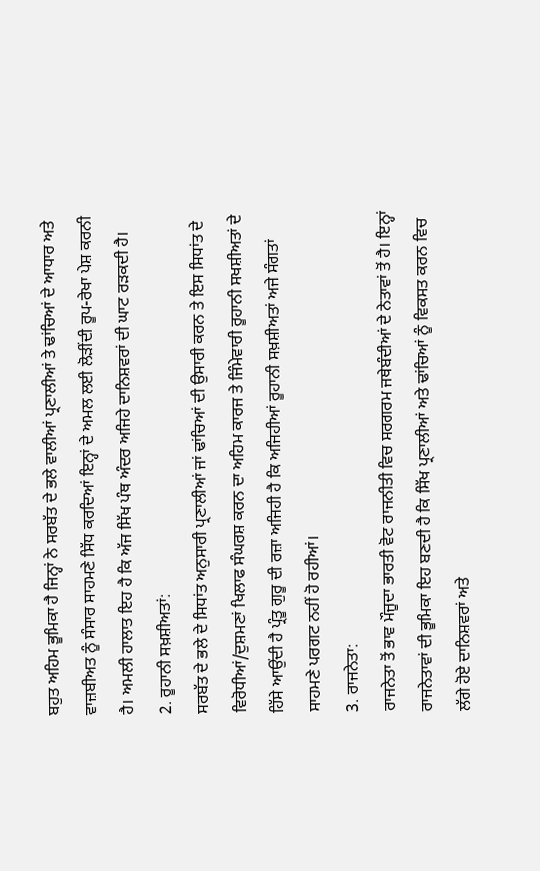ਬਹੁਤ ਅਹਿਮ ਭੂਮਿਕਾ ਹੈ ਜਿਨ੍ਹਾਂ ਨੇ ਸਰਬੱਤ ਦੇ ਭਲੇ ਵਾਲੀਆਂ ਪ੍ਰਣਾਲੀਆਂ ਤੇ ਢਾਂਚਿਆਂ ਦੇ ਆਧਾਰ ਅਤੇ ਵਾਜ਼ਬੀਅਤ ਨੂੰ ਸੰਸਾਰ ਸਾਹਮਣੇ ਸਿੱਧ ਕਰਦਿਆਂ ਇਨ੍ਹਾਂ ਦੇ ਅਮਲ ਲਈ ਲੋੜੀਂਦੀ ਰੂਪ-ਰੇਖਾ ਪੇਸ਼ ਕਰਨੀ ਹੈ। ਅਮਲੀ ਹਾਲਾਤ ਇਹ ਹੈ ਕਿ ਅੱਜ ਸਿੱਖ ਪੰਥ ਅੰਦਰ ਅਜਿਹੇ ਦਾਨਿਸ਼ਵਰਾਂ ਦੀ ਘਾਟ ਰੜਕਦੀ ਹੈ।
2. ਰੂਹਾਨੀ ਸਖ਼ਸ਼ੀਅਤਾਂ:
ਸਰਬੱਤ ਦੇ ਭਲੇ ਦੇ ਸਿਧਾਂਤ ਅਨੁਸਾਰੀ ਪ੍ਰਣਾਲੀਆਂ ਜਾਂ ਢਾਂਚਿਆਂ ਦੀ ਉਸਾਰੀ ਕਰਨ ਤੇ ਇਸ ਸਿਧਾਂਤ ਦੇ ਵਿਰੋਧੀਆਂ/ਦੁਸ਼ਮਣਾਂ ਖਿਲਾਫ ਸੰਘਰਸ਼ ਕਰਨ ਦਾ ਅਹਿਮ ਕਾਰਜ ਤੇ ਜਿੰਮੇਵਾਰੀ ਰੂਹਾਨੀ ਸਖਸ਼ੀਅਤਾਂ ਦੇ ਹਿੱਸੇ ਆਉਂਦੀ ਹੈ ਪ੍ਰੰਤੂ ਗੁਰੂ ਦੀ ਰਜ਼ਾ ਅਜਿਹੀ ਹੈ ਕਿ ਅਜਿਹੀਆਂ ਰੂਹਾਨੀ ਸਖ਼ਸ਼ੀਅਤਾਂ ਅਜੇ ਸੰਗਤਾਂ ਸਾਹਮਣੇ ਪਰਗਟ ਨਹੀਂ ਹੋ ਰਹੀਆਂ।
3. ਰਾਜਨੇਤਾ:
ਰਾਜਨੇਤਾ ਤੋਂ ਭਾਵ ਮੌਜੂਦਾ ਭਾਰਤੀ ਵੋਟ ਰਾਜਨੀਤੀ ਵਿਚ ਸਰਗਰਮ ਜਥੇਬੰਦੀਆਂ ਦੇ ਨੇਤਾਵਾਂ ਤੋਂ ਹੈ। ਇਨ੍ਹਾਂ ਰਾਜਨੇਤਾਵਾਂ ਦੀ ਭੂਮਿਕਾ ਇਹ ਬਣਦੀ ਹੈ ਕਿ ਸਿੱਖ ਪ੍ਰਣਾਲੀਆਂ ਅਤੇ ਢਾਂਚਿਆਂ ਨੂੰ ਵਿਕਸਤ ਕਰਨ ਵਿਚ ਲੱਗੇ ਹੋਏ ਦਾਨਿਸ਼ਵਰਾਂ ਅਤੇ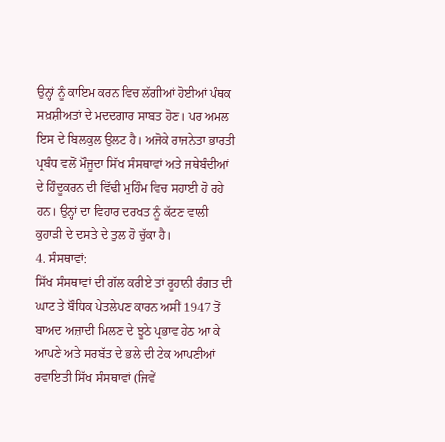ਉਨ੍ਹਾਂ ਨੂੰ ਕਾਇਮ ਕਰਨ ਵਿਚ ਲੱਗੀਆਂ ਹੋਈਆਂ ਪੰਥਕ ਸਖ਼ਸ਼ੀਅਤਾਂ ਦੇ ਮਦਦਗਾਰ ਸਾਬਤ ਹੋਣ। ਪਰ ਅਮਲ ਇਸ ਦੇ ਬਿਲਕੁਲ ਉਲਟ ਹੈ। ਅਜੋਕੇ ਰਾਜਨੇਤਾ ਭਾਰਤੀ ਪ੍ਰਬੰਧ ਵਲੋਂ ਮੌਜੂਦਾ ਸਿੱਖ ਸੰਸਥਾਵਾਂ ਅਤੇ ਜਥੇਬੰਦੀਆਂ ਦੇ ਹਿੰਦੂਕਰਨ ਦੀ ਵਿੱਢੀ ਮੁਹਿੰਮ ਵਿਚ ਸਹਾਈ ਹੋ ਰਹੇ ਹਨ। ਉਨ੍ਹਾਂ ਦਾ ਵਿਹਾਰ ਦਰਖਤ ਨੂੰ ਕੱਟਣ ਵਾਲੀ ਕੁਹਾੜੀ ਦੇ ਦਸਤੇ ਦੇ ਤੁਲ ਹੋ ਚੁੱਕਾ ਹੈ।
4. ਸੰਸਥਾਵਾਂ:
ਸਿੱਖ ਸੰਸਥਾਵਾਂ ਦੀ ਗੱਲ ਕਰੀਏ ਤਾਂ ਰੂਹਾਨੀ ਰੰਗਤ ਦੀ ਘਾਟ ਤੇ ਬੌਧਿਕ ਪੇਤਲੇਪਣ ਕਾਰਨ ਅਸੀਂ 1947 ਤੋਂ ਬਾਅਦ ਅਜ਼ਾਦੀ ਮਿਲਣ ਦੇ ਝੂਠੇ ਪ੍ਰਭਾਵ ਹੇਠ ਆ ਕੇ ਆਪਣੇ ਅਤੇ ਸਰਬੱਤ ਦੇ ਭਲੇ ਦੀ ਟੇਕ ਆਪਣੀਆਂ ਰਵਾਇਤੀ ਸਿੱਖ ਸੰਸਥਾਵਾਂ (ਜਿਵੇਂ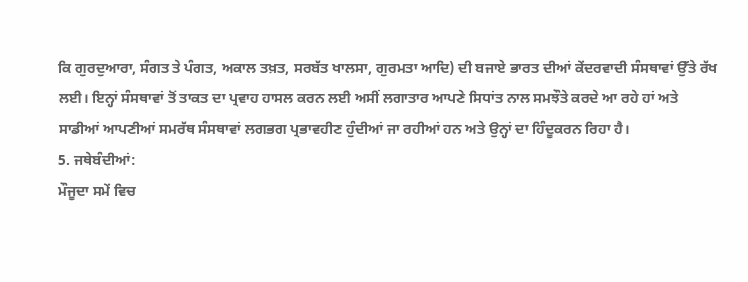ਕਿ ਗੁਰਦੁਆਰਾ, ਸੰਗਤ ਤੇ ਪੰਗਤ, ਅਕਾਲ ਤਖ਼ਤ, ਸਰਬੱਤ ਖਾਲਸਾ, ਗੁਰਮਤਾ ਆਦਿ) ਦੀ ਬਜਾਏ ਭਾਰਤ ਦੀਆਂ ਕੇਂਦਰਵਾਦੀ ਸੰਸਥਾਵਾਂ ਉੱਤੇ ਰੱਖ ਲਈ। ਇਨ੍ਹਾਂ ਸੰਸਥਾਵਾਂ ਤੋਂ ਤਾਕਤ ਦਾ ਪ੍ਰਵਾਹ ਹਾਸਲ ਕਰਨ ਲਈ ਅਸੀਂ ਲਗਾਤਾਰ ਆਪਣੇ ਸਿਧਾਂਤ ਨਾਲ ਸਮਝੌਤੇ ਕਰਦੇ ਆ ਰਹੇ ਹਾਂ ਅਤੇ ਸਾਡੀਆਂ ਆਪਣੀਆਂ ਸਮਰੱਥ ਸੰਸਥਾਵਾਂ ਲਗਭਗ ਪ੍ਰਭਾਵਹੀਣ ਹੁੰਦੀਆਂ ਜਾ ਰਹੀਆਂ ਹਨ ਅਤੇ ਉਨ੍ਹਾਂ ਦਾ ਹਿੰਦੂਕਰਨ ਰਿਹਾ ਹੈ।
5. ਜਥੇਬੰਦੀਆਂ:
ਮੌਜੂਦਾ ਸਮੇਂ ਵਿਚ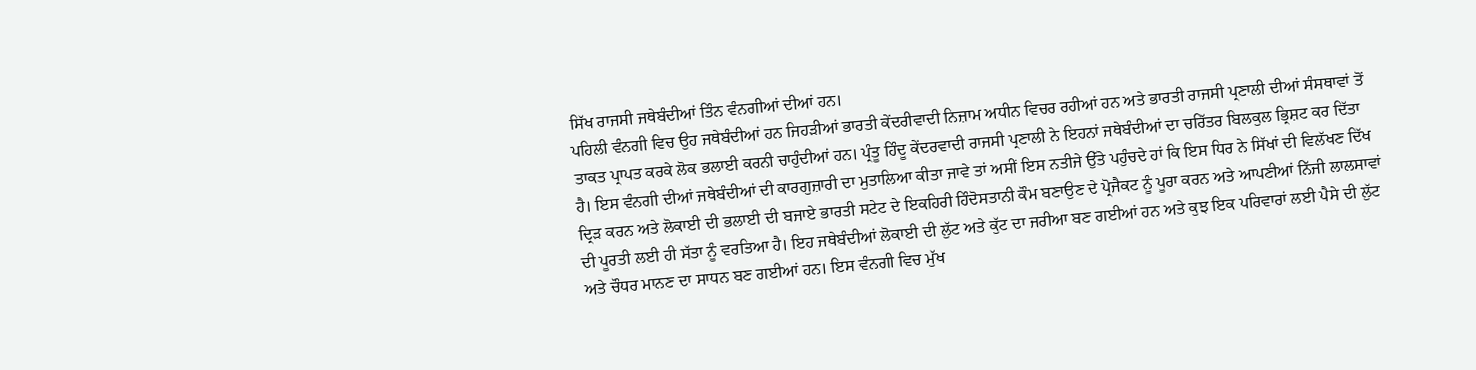ਸਿੱਖ ਰਾਜਸੀ ਜਥੇਬੰਦੀਆਂ ਤਿੰਨ ਵੰਨਗੀਆਂ ਦੀਆਂ ਹਨ।
ਪਹਿਲੀ ਵੰਨਗੀ ਵਿਚ ਉਹ ਜਥੇਬੰਦੀਆਂ ਹਨ ਜਿਹੜੀਆਂ ਭਾਰਤੀ ਕੇਂਦਰੀਵਾਦੀ ਨਿਜ਼ਾਮ ਅਧੀਨ ਵਿਚਰ ਰਹੀਆਂ ਹਨ ਅਤੇ ਭਾਰਤੀ ਰਾਜਸੀ ਪ੍ਰਣਾਲੀ ਦੀਆਂ ਸੰਸਥਾਵਾਂ ਤੋਂ ਤਾਕਤ ਪ੍ਰਾਪਤ ਕਰਕੇ ਲੋਕ ਭਲਾਈ ਕਰਨੀ ਚਾਹੁੰਦੀਆਂ ਹਨ। ਪ੍ਰੰਤੂ ਹਿੰਦੂ ਕੇਂਦਰਵਾਦੀ ਰਾਜਸੀ ਪ੍ਰਣਾਲੀ ਨੇ ਇਹਨਾਂ ਜਥੇਬੰਦੀਆਂ ਦਾ ਚਰਿੱਤਰ ਬਿਲਕੁਲ ਭ੍ਰਿਸ਼ਟ ਕਰ ਦਿੱਤਾ ਹੈ। ਇਸ ਵੰਨਗੀ ਦੀਆਂ ਜਥੇਬੰਦੀਆਂ ਦੀ ਕਾਰਗੁਜ਼ਾਰੀ ਦਾ ਮੁਤਾਲਿਆ ਕੀਤਾ ਜਾਵੇ ਤਾਂ ਅਸੀਂ ਇਸ ਨਤੀਜੇ ਉੱਤੇ ਪਹੁੰਚਦੇ ਹਾਂ ਕਿ ਇਸ ਧਿਰ ਨੇ ਸਿੱਖਾਂ ਦੀ ਵਿਲੱਖਣ ਦਿੱਖ ਦ੍ਰਿੜ ਕਰਨ ਅਤੇ ਲੋਕਾਈ ਦੀ ਭਲਾਈ ਦੀ ਬਜਾਏ ਭਾਰਤੀ ਸਟੇਟ ਦੇ ਇਕਹਿਰੀ ਹਿੰਦੋਸਤਾਨੀ ਕੌਮ ਬਣਾਉਣ ਦੇ ਪ੍ਰੋਜੈਕਟ ਨੂੰ ਪੂਰਾ ਕਰਨ ਅਤੇ ਆਪਣੀਆਂ ਨਿੱਜੀ ਲਾਲਸਾਵਾਂ ਦੀ ਪੂਰਤੀ ਲਈ ਹੀ ਸੱਤਾ ਨੂੰ ਵਰਤਿਆ ਹੈ। ਇਹ ਜਥੇਬੰਦੀਆਂ ਲੋਕਾਈ ਦੀ ਲੁੱਟ ਅਤੇ ਕੁੱਟ ਦਾ ਜਰੀਆ ਬਣ ਗਈਆਂ ਹਨ ਅਤੇ ਕੁਝ ਇਕ ਪਰਿਵਾਰਾਂ ਲਈ ਪੈਸੇ ਦੀ ਲੁੱਟ ਅਤੇ ਚੌਧਰ ਮਾਨਣ ਦਾ ਸਾਧਨ ਬਣ ਗਈਆਂ ਹਨ। ਇਸ ਵੰਨਗੀ ਵਿਚ ਮੁੱਖ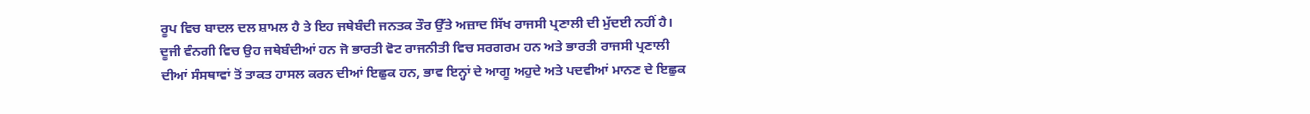ਰੂਪ ਵਿਚ ਬਾਦਲ ਦਲ ਸ਼ਾਮਲ ਹੈ ਤੇ ਇਹ ਜਥੇਬੰਦੀ ਜਨਤਕ ਤੌਰ ਉੱਤੇ ਅਜ਼ਾਦ ਸਿੱਖ ਰਾਜਸੀ ਪ੍ਰਣਾਲੀ ਦੀ ਮੁੱਦਈ ਨਹੀਂ ਹੈ।
ਦੂਜੀ ਵੰਨਗੀ ਵਿਚ ਉਹ ਜਥੇਬੰਦੀਆਂ ਹਨ ਜੋ ਭਾਰਤੀ ਵੋਟ ਰਾਜਨੀਤੀ ਵਿਚ ਸਰਗਰਮ ਹਨ ਅਤੇ ਭਾਰਤੀ ਰਾਜਸੀ ਪ੍ਰਣਾਲੀ ਦੀਆਂ ਸੰਸਥਾਵਾਂ ਤੋਂ ਤਾਕਤ ਹਾਸਲ ਕਰਨ ਦੀਆਂ ਇਛੁਕ ਹਨ, ਭਾਵ ਇਨ੍ਹਾਂ ਦੇ ਆਗੂ ਅਹੁਦੇ ਅਤੇ ਪਦਵੀਆਂ ਮਾਨਣ ਦੇ ਇਛੁਕ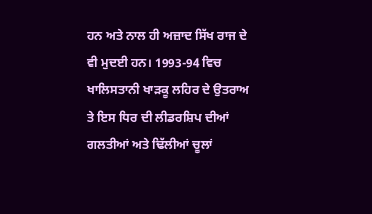ਹਨ ਅਤੇ ਨਾਲ ਹੀ ਅਜ਼ਾਦ ਸਿੱਖ ਰਾਜ ਦੇ ਵੀ ਮੁਦਈ ਹਨ। 1993-94 ਵਿਚ ਖਾਲਿਸਤਾਨੀ ਖਾੜਕੂ ਲਹਿਰ ਦੇ ਉਤਰਾਅ ਤੇ ਇਸ ਧਿਰ ਦੀ ਲੀਡਰਸ਼ਿਪ ਦੀਆਂ ਗਲਤੀਆਂ ਅਤੇ ਢਿੱਲੀਆਂ ਚੂਲਾਂ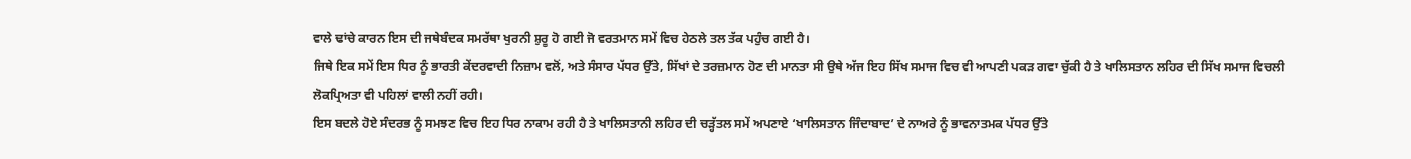ਵਾਲੇ ਢਾਂਚੇ ਕਾਰਨ ਇਸ ਦੀ ਜਥੇਬੰਦਕ ਸਮਰੱਥਾ ਖੁਰਨੀ ਸ਼ੁਰੂ ਹੋ ਗਈ ਜੋ ਵਰਤਮਾਨ ਸਮੇਂ ਵਿਚ ਹੇਠਲੇ ਤਲ ਤੱਕ ਪਹੁੰਚ ਗਈ ਹੈ।
ਜਿਥੇ ਇਕ ਸਮੇਂ ਇਸ ਧਿਰ ਨੂੰ ਭਾਰਤੀ ਕੇਂਦਰਵਾਦੀ ਨਿਜ਼ਾਮ ਵਲੋਂ, ਅਤੇ ਸੰਸਾਰ ਪੱਧਰ ਉੱਤੇ, ਸਿੱਖਾਂ ਦੇ ਤਰਜ਼ਮਾਨ ਹੋਣ ਦੀ ਮਾਨਤਾ ਸੀ ਉਥੇ ਅੱਜ ਇਹ ਸਿੱਖ ਸਮਾਜ ਵਿਚ ਵੀ ਆਪਣੀ ਪਕੜ ਗਵਾ ਚੁੱਕੀ ਹੈ ਤੇ ਖਾਲਿਸਤਾਨ ਲਹਿਰ ਦੀ ਸਿੱਖ ਸਮਾਜ ਵਿਚਲੀ ਲੋਕਪ੍ਰਿਅਤਾ ਵੀ ਪਹਿਲਾਂ ਵਾਲੀ ਨਹੀਂ ਰਹੀ।
ਇਸ ਬਦਲੇ ਹੋਏ ਸੰਦਰਭ ਨੂੰ ਸਮਝਣ ਵਿਚ ਇਹ ਧਿਰ ਨਾਕਾਮ ਰਹੀ ਹੈ ਤੇ ਖਾਲਿਸਤਾਨੀ ਲਹਿਰ ਦੀ ਚੜ੍ਹੱਤਲ ਸਮੇਂ ਅਪਣਾਏ ‘ਖਾਲਿਸਤਾਨ ਜਿੰਦਾਬਾਦ’ ਦੇ ਨਾਅਰੇ ਨੂੰ ਭਾਵਨਾਤਮਕ ਪੱਧਰ ਉੱਤੇ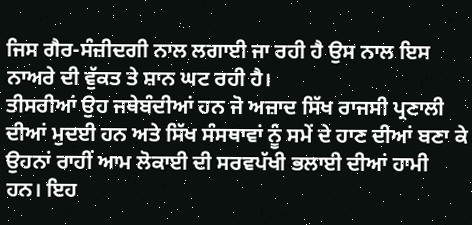ਜਿਸ ਗੈਰ-ਸੰਜ਼ੀਦਗੀ ਨਾਲ ਲਗਾਈ ਜਾ ਰਹੀ ਹੈ ਉਸ ਨਾਲ ਇਸ ਨਾਅਰੇ ਦੀ ਵੁੱਕਤ ਤੇ ਸ਼ਾਨ ਘਟ ਰਹੀ ਹੈ।
ਤੀਸਰੀਆਂ ਉਹ ਜਥੇਬੰਦੀਆਂ ਹਨ ਜੋ ਅਜ਼ਾਦ ਸਿੱਖ ਰਾਜਸੀ ਪ੍ਰਣਾਲੀ ਦੀਆਂ ਮੁਦਈ ਹਨ ਅਤੇ ਸਿੱਖ ਸੰਸਥਾਵਾਂ ਨੂੰ ਸਮੇਂ ਦੇ ਹਾਣ ਦੀਆਂ ਬਣਾ ਕੇ ਉਹਨਾਂ ਰਾਹੀਂ ਆਮ ਲੋਕਾਈ ਦੀ ਸਰਵਪੱਖੀ ਭਲਾਈ ਦੀਆਂ ਹਾਮੀ ਹਨ। ਇਹ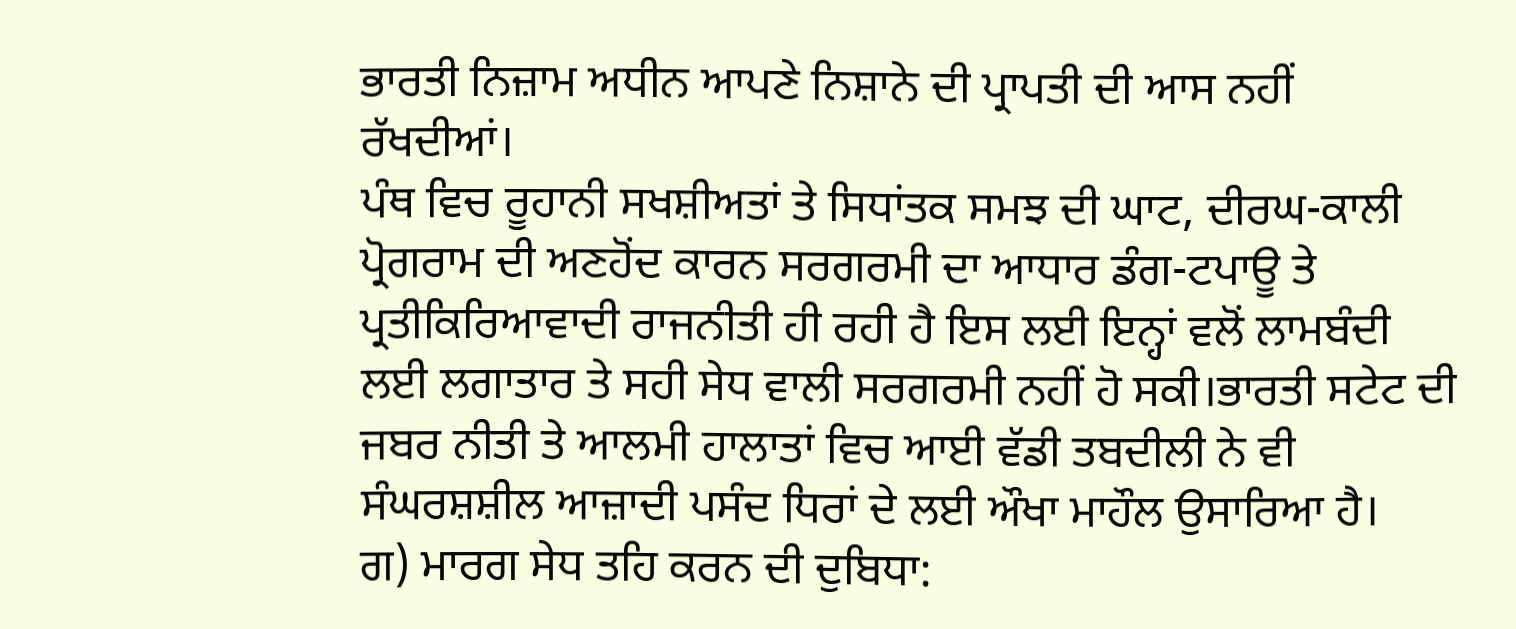ਭਾਰਤੀ ਨਿਜ਼ਾਮ ਅਧੀਨ ਆਪਣੇ ਨਿਸ਼ਾਨੇ ਦੀ ਪ੍ਰਾਪਤੀ ਦੀ ਆਸ ਨਹੀਂ ਰੱਖਦੀਆਂ।
ਪੰਥ ਵਿਚ ਰੂਹਾਨੀ ਸਖਸ਼ੀਅਤਾਂ ਤੇ ਸਿਧਾਂਤਕ ਸਮਝ ਦੀ ਘਾਟ, ਦੀਰਘ-ਕਾਲੀ ਪ੍ਰੋਗਰਾਮ ਦੀ ਅਣਹੋਂਦ ਕਾਰਨ ਸਰਗਰਮੀ ਦਾ ਆਧਾਰ ਡੰਗ-ਟਪਾਊ ਤੇ ਪ੍ਰਤੀਕਿਰਿਆਵਾਦੀ ਰਾਜਨੀਤੀ ਹੀ ਰਹੀ ਹੈ ਇਸ ਲਈ ਇਨ੍ਹਾਂ ਵਲੋਂ ਲਾਮਬੰਦੀ ਲਈ ਲਗਾਤਾਰ ਤੇ ਸਹੀ ਸੇਧ ਵਾਲੀ ਸਰਗਰਮੀ ਨਹੀਂ ਹੋ ਸਕੀ।ਭਾਰਤੀ ਸਟੇਟ ਦੀ ਜਬਰ ਨੀਤੀ ਤੇ ਆਲਮੀ ਹਾਲਾਤਾਂ ਵਿਚ ਆਈ ਵੱਡੀ ਤਬਦੀਲੀ ਨੇ ਵੀ ਸੰਘਰਸ਼ਸ਼ੀਲ ਆਜ਼ਾਦੀ ਪਸੰਦ ਧਿਰਾਂ ਦੇ ਲਈ ਔਖਾ ਮਾਹੌਲ ਉਸਾਰਿਆ ਹੈ।
ਗ) ਮਾਰਗ ਸੇਧ ਤਹਿ ਕਰਨ ਦੀ ਦੁਬਿਧਾ: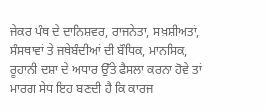ਜੇਕਰ ਪੰਥ ਦੇ ਦਾਨਿਸ਼ਵਰ, ਰਾਜਨੇਤਾ, ਸਖ਼ਸ਼ੀਅਤਾਂ, ਸੰਸਥਾਵਾਂ ਤੇ ਜਥੇਬੰਦੀਆਂ ਦੀ ਬੌਧਿਕ, ਮਾਨਸਿਕ, ਰੂਹਾਨੀ ਦਸ਼ਾ ਦੇ ਅਧਾਰ ਉੱਤੇ ਫੈਸਲਾ ਕਰਨਾ ਹੋਵੇ ਤਾਂ ਮਾਰਗ ਸੇਧ ਇਹ ਬਣਦੀ ਹੈ ਕਿ ਕਾਰਜ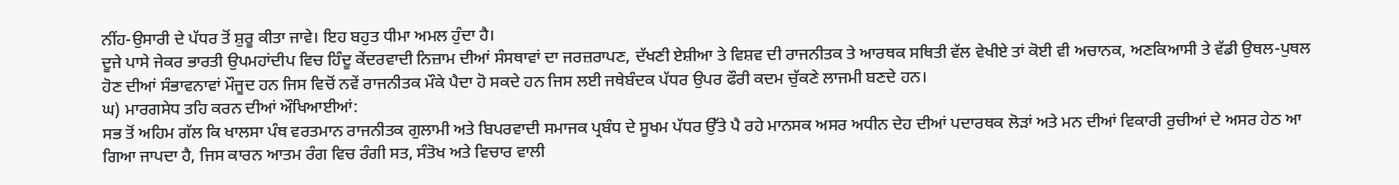ਨੀਂਹ-ਉਸਾਰੀ ਦੇ ਪੱਧਰ ਤੋਂ ਸ਼ੁਰੂ ਕੀਤਾ ਜਾਵੇ। ਇਹ ਬਹੁਤ ਧੀਮਾ ਅਮਲ ਹੁੰਦਾ ਹੈ।
ਦੂਜੇ ਪਾਸੇ ਜੇਕਰ ਭਾਰਤੀ ਉਪਮਹਾਂਦੀਪ ਵਿਚ ਹਿੰਦੂ ਕੇਂਦਰਵਾਦੀ ਨਿਜ਼ਾਮ ਦੀਆਂ ਸੰਸਥਾਵਾਂ ਦਾ ਜਰਜ਼ਰਾਪਣ, ਦੱਖਣੀ ਏਸ਼ੀਆ ਤੇ ਵਿਸ਼ਵ ਦੀ ਰਾਜਨੀਤਕ ਤੇ ਆਰਥਕ ਸਥਿਤੀ ਵੱਲ ਵੇਖੀਏ ਤਾਂ ਕੋਈ ਵੀ ਅਚਾਨਕ, ਅਣਕਿਆਸੀ ਤੇ ਵੱਡੀ ਉਥਲ-ਪੁਥਲ ਹੋਣ ਦੀਆਂ ਸੰਭਾਵਨਾਵਾਂ ਮੌਜੂਦ ਹਨ ਜਿਸ ਵਿਚੋਂ ਨਵੇਂ ਰਾਜਨੀਤਕ ਮੌਕੇ ਪੈਦਾ ਹੋ ਸਕਦੇ ਹਨ ਜਿਸ ਲਈ ਜਥੇਬੰਦਕ ਪੱਧਰ ਉਪਰ ਫੌਰੀ ਕਦਮ ਚੁੱਕਣੇ ਲਾਜਮੀ ਬਣਦੇ ਹਨ।
ਘ) ਮਾਰਗਸੇਧ ਤਹਿ ਕਰਨ ਦੀਆਂ ਔਖਿਆਈਆਂ:
ਸਭ ਤੋਂ ਅਹਿਮ ਗੱਲ ਕਿ ਖਾਲਸਾ ਪੰਥ ਵਰਤਮਾਨ ਰਾਜਨੀਤਕ ਗੁਲਾਮੀ ਅਤੇ ਬਿਪਰਵਾਦੀ ਸਮਾਜਕ ਪ੍ਰਬੰਧ ਦੇ ਸੂਖਮ ਪੱਧਰ ਉੱਤੇ ਪੈ ਰਹੇ ਮਾਨਸਕ ਅਸਰ ਅਧੀਨ ਦੇਹ ਦੀਆਂ ਪਦਾਰਥਕ ਲੋੜਾਂ ਅਤੇ ਮਨ ਦੀਆਂ ਵਿਕਾਰੀ ਰੁਚੀਆਂ ਦੇ ਅਸਰ ਹੇਠ ਆ ਗਿਆ ਜਾਪਦਾ ਹੈ, ਜਿਸ ਕਾਰਨ ਆਤਮ ਰੰਗ ਵਿਚ ਰੰਗੀ ਸਤ, ਸੰਤੋਖ ਅਤੇ ਵਿਚਾਰ ਵਾਲੀ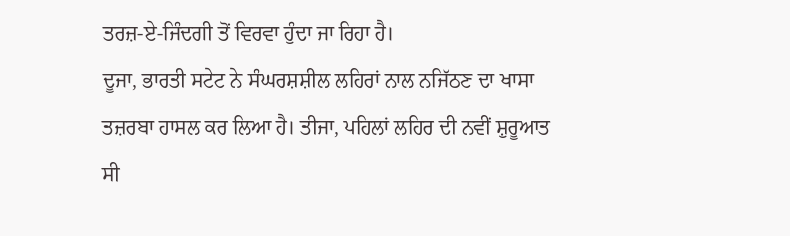ਤਰਜ਼-ਏ-ਜਿੰਦਗੀ ਤੋਂ ਵਿਰਵਾ ਹੁੰਦਾ ਜਾ ਰਿਹਾ ਹੈ।
ਦੂਜਾ, ਭਾਰਤੀ ਸਟੇਟ ਨੇ ਸੰਘਰਸ਼ਸ਼ੀਲ ਲਹਿਰਾਂ ਨਾਲ ਨਜਿੱਠਣ ਦਾ ਖਾਸਾ ਤਜ਼ਰਬਾ ਹਾਸਲ ਕਰ ਲਿਆ ਹੈ। ਤੀਜਾ, ਪਹਿਲਾਂ ਲਹਿਰ ਦੀ ਨਵੀਂ ਸ਼ੁਰੂਆਤ ਸੀ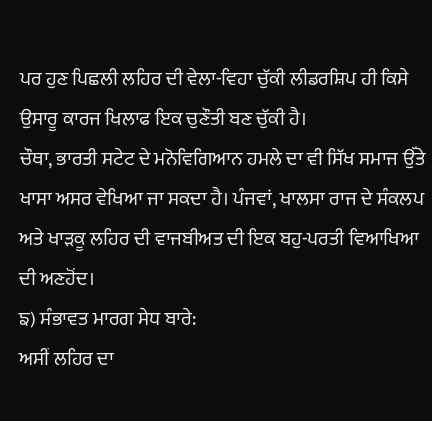ਪਰ ਹੁਣ ਪਿਛਲੀ ਲਹਿਰ ਦੀ ਵੇਲਾ-ਵਿਹਾ ਚੁੱਕੀ ਲੀਡਰਸ਼ਿਪ ਹੀ ਕਿਸੇ ਉਸਾਰੂ ਕਾਰਜ ਖਿਲਾਫ ਇਕ ਚੁਣੌਤੀ ਬਣ ਚੁੱਕੀ ਹੈ।
ਚੌਥਾ, ਭਾਰਤੀ ਸਟੇਟ ਦੇ ਮਨੋਵਿਗਿਆਨ ਹਮਲੇ ਦਾ ਵੀ ਸਿੱਖ ਸਮਾਜ ਉੱਤੇ ਖਾਸਾ ਅਸਰ ਵੇਖਿਆ ਜਾ ਸਕਦਾ ਹੈ। ਪੰਜਵਾਂ, ਖਾਲਸਾ ਰਾਜ ਦੇ ਸੰਕਲਪ ਅਤੇ ਖਾੜਕੂ ਲਹਿਰ ਦੀ ਵਾਜਬੀਅਤ ਦੀ ਇਕ ਬਹੁ-ਪਰਤੀ ਵਿਆਖਿਆ ਦੀ ਅਣਹੋਂਦ।
ਙ) ਸੰਭਾਵਤ ਮਾਰਗ ਸੇਧ ਬਾਰੇ:
ਅਸੀਂ ਲਹਿਰ ਦਾ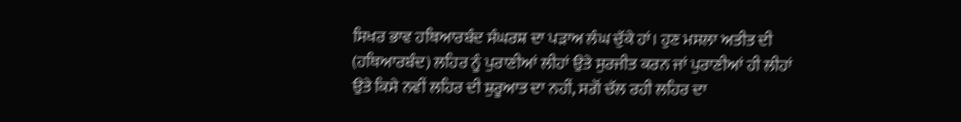ਸਿਖਰ ਭਾਵ ਹਥਿਆਰਬੰਦ ਸੰਘਰਸ਼ ਦਾ ਪੜਾਅ ਲੰਘ ਚੁੱਕੇ ਹਾਂ। ਹੁਣ ਮਸਲਾ ਅਤੀਤ ਦੀ (ਹਥਿਆਰਬੰਦ) ਲਹਿਰ ਨੂੰ ਪੁਰਾਣੀਆਂ ਲੀਹਾਂ ਉਤੇ ਸੁਰਜੀਤ ਕਰਨ ਜਾਂ ਪੁਰਾਣੀਆਂ ਹੀ ਲੀਹਾਂ ਉਤੇ ਕਿਸੇ ਨਵੀਂ ਲਹਿਰ ਦੀ ਸ਼ੁਰੂਆਤ ਦਾ ਨਹੀਂ, ਸਗੋਂ ਚੱਲ ਰਹੀ ਲਹਿਰ ਦਾ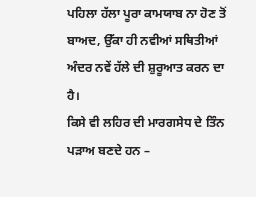ਪਹਿਲਾ ਹੱਲਾ ਪੂਰਾ ਕਾਮਯਾਬ ਨਾ ਹੋਣ ਤੋਂ ਬਾਅਦ, ਉੱਕਾ ਹੀ ਨਵੀਆਂ ਸਥਿਤੀਆਂ ਅੰਦਰ ਨਵੇਂ ਹੱਲੇ ਦੀ ਸ਼ੁਰੂਆਤ ਕਰਨ ਦਾ ਹੈ।
ਕਿਸੇ ਵੀ ਲਹਿਰ ਦੀ ਮਾਰਗਸੇਧ ਦੇ ਤਿੰਨ ਪੜਾਅ ਬਣਦੇ ਹਨ –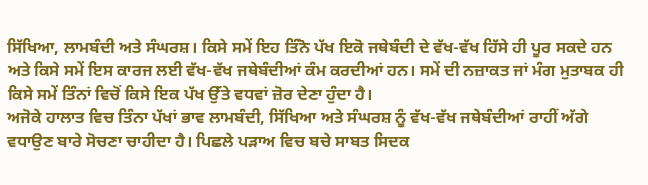ਸਿੱਖਿਆ, ਲਾਮਬੰਦੀ ਅਤੇ ਸੰਘਰਸ਼। ਕਿਸੇ ਸਮੇਂ ਇਹ ਤਿੰਨੋ ਪੱਖ ਇਕੋ ਜਥੇਬੰਦੀ ਦੇ ਵੱਖ-ਵੱਖ ਹਿੱਸੇ ਹੀ ਪੂਰ ਸਕਦੇ ਹਨ ਅਤੇ ਕਿਸੇ ਸਮੇਂ ਇਸ ਕਾਰਜ ਲਈ ਵੱਖ-ਵੱਖ ਜਥੇਬੰਦੀਆਂ ਕੰਮ ਕਰਦੀਆਂ ਹਨ। ਸਮੇਂ ਦੀ ਨਜ਼ਾਕਤ ਜਾਂ ਮੰਗ ਮੁਤਾਬਕ ਹੀ ਕਿਸੇ ਸਮੇਂ ਤਿੰਨਾਂ ਵਿਚੋਂ ਕਿਸੇ ਇਕ ਪੱਖ ਉੱਤੇ ਵਧਵਾਂ ਜ਼ੋਰ ਦੇਣਾ ਹੁੰਦਾ ਹੈ।
ਅਜੋਕੇ ਹਾਲਾਤ ਵਿਚ ਤਿੰਨਾ ਪੱਖਾਂ ਭਾਵ ਲਾਮਬੰਦੀ, ਸਿੱਖਿਆ ਅਤੇ ਸੰਘਰਸ਼ ਨੂੰ ਵੱਖ-ਵੱਖ ਜਥੇਬੰਦੀਆਂ ਰਾਹੀਂ ਅੱਗੇ ਵਧਾਉਣ ਬਾਰੇ ਸੋਚਣਾ ਚਾਹੀਦਾ ਹੈ। ਪਿਛਲੇ ਪੜਾਅ ਵਿਚ ਬਚੇ ਸਾਬਤ ਸਿਦਕ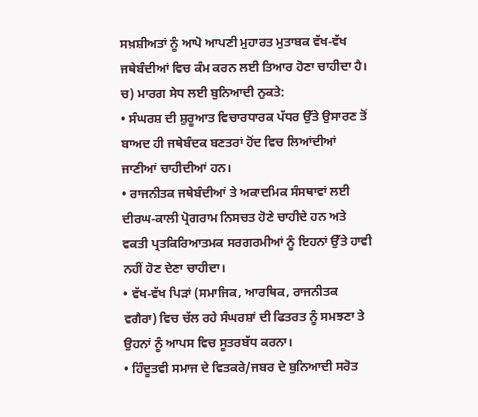ਸਖ਼ਸ਼ੀਅਤਾਂ ਨੂੰ ਆਪੋ ਆਪਣੀ ਮੁਹਾਰਤ ਮੁਤਾਬਕ ਵੱਖ-ਵੱਖ ਜਥੇਬੰਦੀਆਂ ਵਿਚ ਕੰਮ ਕਰਨ ਲਈ ਤਿਆਰ ਹੋਣਾ ਚਾਹੀਦਾ ਹੈ।
ਚ) ਮਾਰਗ ਸੇਧ ਲਈ ਬੁਨਿਆਦੀ ਨੁਕਤੇ:
• ਸੰਘਰਸ਼ ਦੀ ਸ਼ੁਰੂਆਤ ਵਿਚਾਰਧਾਰਕ ਪੱਧਰ ਉੱਤੇ ਉਸਾਰਣ ਤੋਂ ਬਾਅਦ ਹੀ ਜਥੇਬੰਦਕ ਬਣਤਰਾਂ ਹੋਂਦ ਵਿਚ ਲਿਆਂਦੀਆਂ ਜਾਣੀਆਂ ਚਾਹੀਦੀਆਂ ਹਨ।
• ਰਾਜਨੀਤਕ ਜਥੇਬੰਦੀਆਂ ਤੇ ਅਕਾਦਮਿਕ ਸੰਸਥਾਵਾਂ ਲਈ ਦੀਰਘ-ਕਾਲੀ ਪ੍ਰੋਗਰਾਮ ਨਿਸਚਤ ਹੋਣੇ ਚਾਹੀਦੇ ਹਨ ਅਤੇ ਵਕਤੀ ਪ੍ਰਤਕਿਰਿਆਤਮਕ ਸਰਗਰਮੀਆਂ ਨੂੰ ਇਹਨਾਂ ਉੱਤੇ ਹਾਵੀ ਨਹੀਂ ਹੋਣ ਦੇਣਾ ਚਾਹੀਦਾ।
• ਵੱਖ-ਵੱਖ ਪਿੜਾਂ (ਸਮਾਜਿਕ, ਆਰਥਿਕ, ਰਾਜਨੀਤਕ ਵਗੈਰਾ) ਵਿਚ ਚੱਲ ਰਹੇ ਸੰਘਰਸ਼ਾਂ ਦੀ ਫਿਤਰਤ ਨੂੰ ਸਮਝਣਾ ਤੇ ਉਹਨਾਂ ਨੂੰ ਆਪਸ ਵਿਚ ਸੂਤਰਬੱਧ ਕਰਨਾ।
• ਹਿੰਦੂਤਵੀ ਸਮਾਜ ਦੇ ਵਿਤਕਰੇ/ਜਬਰ ਦੇ ਬੁਨਿਆਦੀ ਸਰੋਤ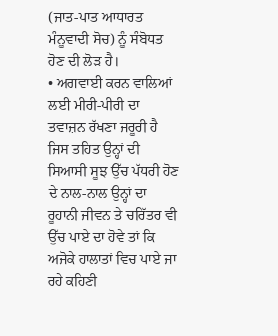(ਜਾਤ-ਪਾਤ ਆਧਾਰਤ ਮੰਨੂਵਾਦੀ ਸੋਚ) ਨੂੰ ਸੰਬੋਧਤ ਹੋਣ ਦੀ ਲੋੜ ਹੈ।
• ਅਗਵਾਈ ਕਰਨ ਵਾਲਿਆਂ ਲਈ ਮੀਰੀ-ਪੀਰੀ ਦਾ ਤਵਾਜ਼ਨ ਰੱਖਣਾ ਜਰੂਰੀ ਹੈ ਜਿਸ ਤਹਿਤ ਉਨ੍ਹਾਂ ਦੀ ਸਿਆਸੀ ਸੂਝ ਉੱਚ ਪੱਧਰੀ ਹੋਣ ਦੇ ਨਾਲ-ਨਾਲ ਉਨ੍ਹਾਂ ਦਾ ਰੂਹਾਨੀ ਜੀਵਨ ਤੇ ਚਰਿੱਤਰ ਵੀ ਉੱਚ ਪਾਏ ਦਾ ਹੋਵੇ ਤਾਂ ਕਿ ਅਜੋਕੇ ਹਾਲਾਤਾਂ ਵਿਚ ਪਾਏ ਜਾ ਰਹੇ ਕਹਿਣੀ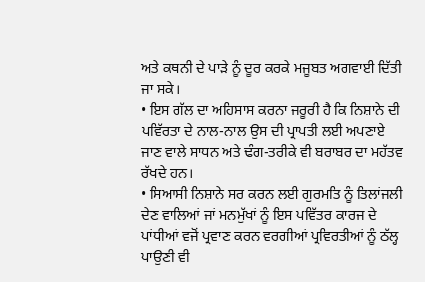ਅਤੇ ਕਥਨੀ ਦੇ ਪਾੜੇ ਨੂੰ ਦੂਰ ਕਰਕੇ ਮਜੂਬਤ ਅਗਵਾਈ ਦਿੱਤੀ ਜਾ ਸਕੇ।
• ਇਸ ਗੱਲ ਦਾ ਅਹਿਸਾਸ ਕਰਨਾ ਜਰੂਰੀ ਹੈ ਕਿ ਨਿਸ਼ਾਨੇ ਦੀ ਪਵਿੱਰਤਾ ਦੇ ਨਾਲ-ਨਾਲ ਉਸ ਦੀ ਪ੍ਰਾਪਤੀ ਲਈ ਅਪਣਾਏ ਜਾਣ ਵਾਲੇ ਸਾਧਨ ਅਤੇ ਢੰਗ-ਤਰੀਕੇ ਵੀ ਬਰਾਬਰ ਦਾ ਮਹੱਤਵ ਰੱਖਦੇ ਹਨ।
• ਸਿਆਸੀ ਨਿਸ਼ਾਨੇ ਸਰ ਕਰਨ ਲਈ ਗੁਰਮਤਿ ਨੂੰ ਤਿਲਾਂਜਲੀ ਦੇਣ ਵਾਲਿਆਂ ਜਾਂ ਮਨਮੁੱਖਾਂ ਨੂੰ ਇਸ ਪਵਿੱਤਰ ਕਾਰਜ ਦੇ ਪਾਂਧੀਆਂ ਵਜੋਂ ਪ੍ਰਵਾਣ ਕਰਨ ਵਰਗੀਆਂ ਪ੍ਰਵਿਰਤੀਆਂ ਨੂੰ ਠੱਲ੍ਹ ਪਾਉਣੀ ਵੀ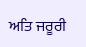ਅਤਿ ਜਰੂਰੀ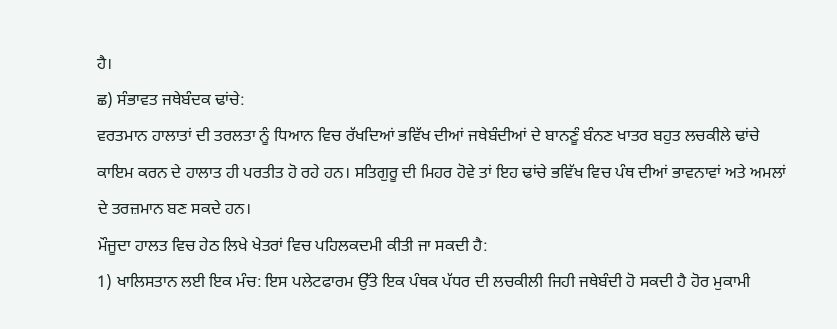ਹੈ।
ਛ) ਸੰਭਾਵਤ ਜਥੇਬੰਦਕ ਢਾਂਚੇ:
ਵਰਤਮਾਨ ਹਾਲਾਤਾਂ ਦੀ ਤਰਲਤਾ ਨੂੰ ਧਿਆਨ ਵਿਚ ਰੱਖਦਿਆਂ ਭਵਿੱਖ ਦੀਆਂ ਜਥੇਬੰਦੀਆਂ ਦੇ ਬਾਨਣੂੰ ਬੰਨਣ ਖਾਤਰ ਬਹੁਤ ਲਚਕੀਲੇ ਢਾਂਚੇ ਕਾਇਮ ਕਰਨ ਦੇ ਹਾਲਾਤ ਹੀ ਪਰਤੀਤ ਹੋ ਰਹੇ ਹਨ। ਸਤਿਗੁਰੂ ਦੀ ਮਿਹਰ ਹੋਵੇ ਤਾਂ ਇਹ ਢਾਂਚੇ ਭਵਿੱਖ ਵਿਚ ਪੰਥ ਦੀਆਂ ਭਾਵਨਾਵਾਂ ਅਤੇ ਅਮਲਾਂ ਦੇ ਤਰਜ਼ਮਾਨ ਬਣ ਸਕਦੇ ਹਨ।
ਮੌਜੂਦਾ ਹਾਲਤ ਵਿਚ ਹੇਠ ਲਿਖੇ ਖੇਤਰਾਂ ਵਿਚ ਪਹਿਲਕਦਮੀ ਕੀਤੀ ਜਾ ਸਕਦੀ ਹੈ:
1) ਖਾਲਿਸਤਾਨ ਲਈ ਇਕ ਮੰਚ: ਇਸ ਪਲੇਟਫਾਰਮ ਉੱਤੇ ਇਕ ਪੰਥਕ ਪੱਧਰ ਦੀ ਲਚਕੀਲੀ ਜਿਹੀ ਜਥੇਬੰਦੀ ਹੋ ਸਕਦੀ ਹੈ ਹੋਰ ਮੁਕਾਮੀ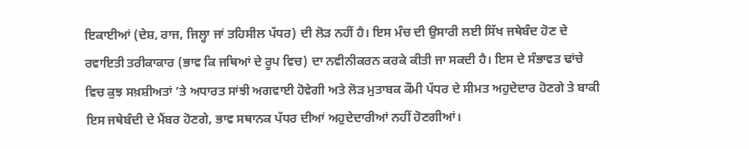ਇਕਾਈਆਂ (ਦੇਸ਼, ਰਾਜ, ਜਿਲ੍ਹਾ ਜਾਂ ਤਹਿਸੀਲ ਪੱਧਰ) ਦੀ ਲੋੜ ਨਹੀਂ ਹੈ। ਇਸ ਮੰਚ ਦੀ ਉਸਾਰੀ ਲਈ ਸਿੱਖ ਜਥੇਬੰਦ ਹੋਣ ਦੇ ਰਵਾਇਤੀ ਤਰੀਕਾਕਾਰ (ਭਾਵ ਕਿ ਜਥਿਆਂ ਦੇ ਰੂਪ ਵਿਚ) ਦਾ ਨਵੀਨੀਕਰਨ ਕਰਕੇ ਕੀਤੀ ਜਾ ਸਕਦੀ ਹੈ। ਇਸ ਦੇ ਸੰਭਾਵਤ ਢਾਂਚੇ ਵਿਚ ਕੁਝ ਸਖ਼ਸ਼ੀਅਤਾਂ ’ਤੇ ਅਧਾਰਤ ਸਾਂਝੀ ਅਗਵਾਈ ਹੋਵੇਗੀ ਅਤੇ ਲੋੜ ਮੁਤਾਬਕ ਕੌਮੀ ਪੱਧਰ ਦੇ ਸੀਮਤ ਅਹੁਦੇਦਾਰ ਹੋਣਗੇ ਤੇ ਬਾਕੀ ਇਸ ਜਥੇਬੰਦੀ ਦੇ ਮੈਂਬਰ ਹੋਣਗੇ, ਭਾਵ ਸਥਾਨਕ ਪੱਧਰ ਦੀਆਂ ਅਹੁਦੇਦਾਰੀਆਂ ਨਹੀਂ ਹੋਣਗੀਆਂ।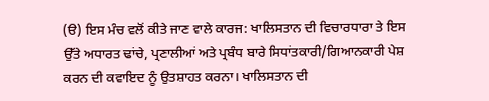(ੳ) ਇਸ ਮੰਚ ਵਲੋਂ ਕੀਤੇ ਜਾਣ ਵਾਲੇ ਕਾਰਜ: ਖਾਲਿਸਤਾਨ ਦੀ ਵਿਚਾਰਧਾਰਾ ਤੇ ਇਸ ਉੱਤੇ ਅਧਾਰਤ ਢਾਂਚੇ, ਪ੍ਰਣਾਲੀਆਂ ਅਤੇ ਪ੍ਰਬੰਧ ਬਾਰੇ ਸਿਧਾਂਤਕਾਰੀ/ਗਿਆਨਕਾਰੀ ਪੇਸ਼ ਕਰਨ ਦੀ ਕਵਾਇਦ ਨੂੰ ਉਤਸ਼ਾਹਤ ਕਰਨਾ। ਖਾਲਿਸਤਾਨ ਦੀ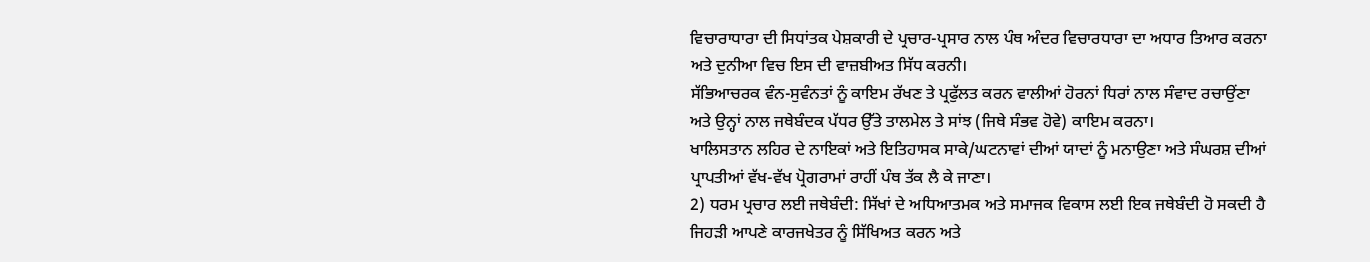ਵਿਚਾਰਾਧਾਰਾ ਦੀ ਸਿਧਾਂਤਕ ਪੇਸ਼ਕਾਰੀ ਦੇ ਪ੍ਰਚਾਰ-ਪ੍ਰਸਾਰ ਨਾਲ ਪੰਥ ਅੰਦਰ ਵਿਚਾਰਧਾਰਾ ਦਾ ਅਧਾਰ ਤਿਆਰ ਕਰਨਾ ਅਤੇ ਦੁਨੀਆ ਵਿਚ ਇਸ ਦੀ ਵਾਜ਼ਬੀਅਤ ਸਿੱਧ ਕਰਨੀ।
ਸੱਭਿਆਚਰਕ ਵੰਨ-ਸੁਵੰਨਤਾਂ ਨੂੰ ਕਾਇਮ ਰੱਖਣ ਤੇ ਪ੍ਰਫੁੱਲਤ ਕਰਨ ਵਾਲੀਆਂ ਹੋਰਨਾਂ ਧਿਰਾਂ ਨਾਲ ਸੰਵਾਦ ਰਚਾਉਂਣਾ ਅਤੇ ਉਨ੍ਹਾਂ ਨਾਲ ਜਥੇਬੰਦਕ ਪੱਧਰ ਉੱਤੇ ਤਾਲਮੇਲ ਤੇ ਸਾਂਝ (ਜਿਥੇ ਸੰਭਵ ਹੋਵੇ) ਕਾਇਮ ਕਰਨਾ।
ਖਾਲਿਸਤਾਨ ਲਹਿਰ ਦੇ ਨਾਇਕਾਂ ਅਤੇ ਇਤਿਹਾਸਕ ਸਾਕੇ/ਘਟਨਾਵਾਂ ਦੀਆਂ ਯਾਦਾਂ ਨੂੰ ਮਨਾਉਣਾ ਅਤੇ ਸੰਘਰਸ਼ ਦੀਆਂ ਪ੍ਰਾਪਤੀਆਂ ਵੱਖ-ਵੱਖ ਪ੍ਰੋਗਰਾਮਾਂ ਰਾਹੀਂ ਪੰਥ ਤੱਕ ਲੈ ਕੇ ਜਾਣਾ।
2) ਧਰਮ ਪ੍ਰਚਾਰ ਲਈ ਜਥੇਬੰਦੀ: ਸਿੱਖਾਂ ਦੇ ਅਧਿਆਤਮਕ ਅਤੇ ਸਮਾਜਕ ਵਿਕਾਸ ਲਈ ਇਕ ਜਥੇਬੰਦੀ ਹੋ ਸਕਦੀ ਹੈ ਜਿਹੜੀ ਆਪਣੇ ਕਾਰਜਖੇਤਰ ਨੂੰ ਸਿੱਖਿਅਤ ਕਰਨ ਅਤੇ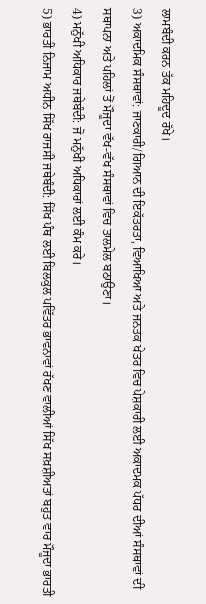ਲਾਮਬੰਦੀ ਕਰਨ ਤੱਕ ਮਹਿਦੂਦ ਰੱਖੇ।
3) ਅਕਾਦਮਿਕ ਸੰਸਥਾਵਾਂ: ਜਾਣਕਾਰੀ/ਗਿਆਨ ਦੀ ਇਕੱਤਰਤਾ, ਵਿਆਖਿਆ ਅਤੇ ਜਨਤਕ ਖੇਤਰ ਵਿਚ ਪੇਸ਼ਕਾਰੀ ਲਈ ਅਕਾਦਮਕ ਪੱਧਰ ਦੀਆਂ ਸੰਸਥਾਵਾਂ ਦੀ ਸਥਾਪਨਾ ਅਤੇ ਪਹਿਲਾਂ ਤੋਂ ਮੌਜੂਦਾ ਵੱਖ-ਵੱਖ ਸੰਸਥਾਵਾਂ ਵਿਚ ਤਾਲਮੇਲ ਬਠਾਉਣਾ।
4) ਮਨੁੱਖੀ ਅਧਿਕਾਰ ਜਥੇਬੰਦੀ: ਜੋ ਮਨੁੱਖੀ ਅਧਿਕਾਰਾਂ ਲਈ ਕੰਮ ਕਰੇ।
5) ਭਾਰਤੀ ਨਿਜਾਮ ਅਧੀਨ ਸਿੱਖ ਰਾਜਸੀ ਜਥੇਬੰਦੀ: ਸਿੱਖ ਪੰਥ ਲਈ ਬਿਲਕੁਲ ਪਵਿੱਤਰ ਭਾਵਨਾਵਾਂ ਰੱਖਣ ਵਾਲੀਆਂ ਸਿੱਖ ਸਖ਼ਸ਼ੀਅਤਾਂ ਬਹੁਤ ਵਾਰ ਮੌਜੂਦਾ ਭਾਰਤੀ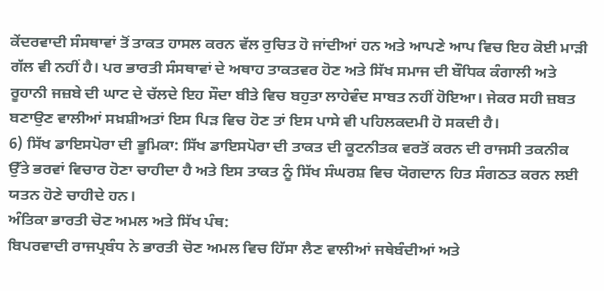ਕੇਂਦਰਵਾਦੀ ਸੰਸਥਾਵਾਂ ਤੋਂ ਤਾਕਤ ਹਾਸਲ ਕਰਨ ਵੱਲ ਰੁਚਿਤ ਹੋ ਜਾਂਦੀਆਂ ਹਨ ਅਤੇ ਆਪਣੇ ਆਪ ਵਿਚ ਇਹ ਕੋਈ ਮਾੜੀ ਗੱਲ ਵੀ ਨਹੀਂ ਹੈ। ਪਰ ਭਾਰਤੀ ਸੰਸਥਾਵਾਂ ਦੇ ਅਥਾਹ ਤਾਕਤਵਰ ਹੋਣ ਅਤੇ ਸਿੱਖ ਸਮਾਜ ਦੀ ਬੌਧਿਕ ਕੰਗਾਲੀ ਅਤੇ ਰੂਹਾਨੀ ਜਜ਼ਬੇ ਦੀ ਘਾਟ ਦੇ ਚੱਲਦੇ ਇਹ ਸੌਦਾ ਬੀਤੇ ਵਿਚ ਬਹੁਤਾ ਲਾਹੇਵੰਦ ਸਾਬਤ ਨਹੀਂ ਹੋਇਆ। ਜੇਕਰ ਸਹੀ ਜ਼ਬਤ ਬਣਾਉਣ ਵਾਲੀਆਂ ਸਖ਼ਸ਼ੀਅਤਾਂ ਇਸ ਪਿੜ ਵਿਚ ਹੋਣ ਤਾਂ ਇਸ ਪਾਸੇ ਵੀ ਪਹਿਲਕਦਮੀ ਹੋ ਸਕਦੀ ਹੈ।
6) ਸਿੱਖ ਡਾਇਸਪੋਰਾ ਦੀ ਭੂਮਿਕਾ: ਸਿੱਖ ਡਾਇਸਪੋਰਾ ਦੀ ਤਾਕਤ ਦੀ ਕੂਟਨੀਤਕ ਵਰਤੋਂ ਕਰਨ ਦੀ ਰਾਜਸੀ ਤਕਨੀਕ ਉੱਤੇ ਭਰਵਾਂ ਵਿਚਾਰ ਹੋਣਾ ਚਾਹੀਦਾ ਹੈ ਅਤੇ ਇਸ ਤਾਕਤ ਨੂੰ ਸਿੱਖ ਸੰਘਰਸ਼ ਵਿਚ ਯੋਗਦਾਨ ਹਿਤ ਸੰਗਠਤ ਕਰਨ ਲਈ ਯਤਨ ਹੋਣੇ ਚਾਹੀਦੇ ਹਨ।
ਅੰਤਿਕਾ ਭਾਰਤੀ ਚੋਣ ਅਮਲ ਅਤੇ ਸਿੱਖ ਪੰਥ:
ਬਿਪਰਵਾਦੀ ਰਾਜਪ੍ਰਬੰਧ ਨੇ ਭਾਰਤੀ ਚੋਣ ਅਮਲ ਵਿਚ ਹਿੱਸਾ ਲੈਣ ਵਾਲੀਆਂ ਜਥੇਬੰਦੀਆਂ ਅਤੇ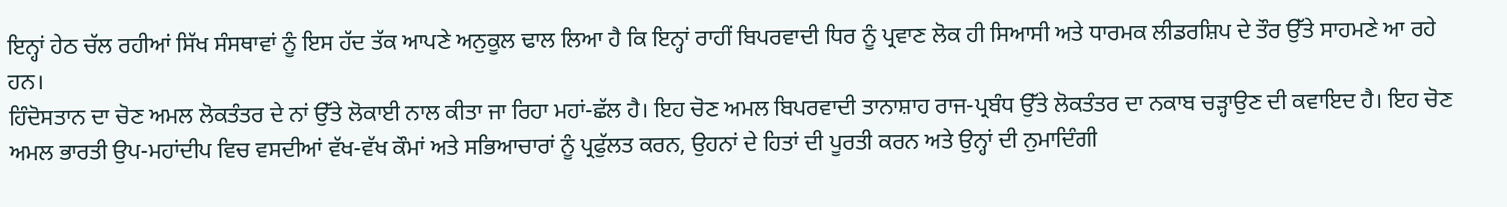ਇਨ੍ਹਾਂ ਹੇਠ ਚੱਲ ਰਹੀਆਂ ਸਿੱਖ ਸੰਸਥਾਵਾਂ ਨੂੰ ਇਸ ਹੱਦ ਤੱਕ ਆਪਣੇ ਅਨੁਕੂਲ ਢਾਲ ਲਿਆ ਹੈ ਕਿ ਇਨ੍ਹਾਂ ਰਾਹੀਂ ਬਿਪਰਵਾਦੀ ਧਿਰ ਨੂੰ ਪ੍ਰਵਾਣ ਲੋਕ ਹੀ ਸਿਆਸੀ ਅਤੇ ਧਾਰਮਕ ਲੀਡਰਸ਼ਿਪ ਦੇ ਤੌਰ ਉੱਤੇ ਸਾਹਮਣੇ ਆ ਰਹੇ ਹਨ।
ਹਿੰਦੋਸਤਾਨ ਦਾ ਚੋਣ ਅਮਲ ਲੋਕਤੰਤਰ ਦੇ ਨਾਂ ਉੱਤੇ ਲੋਕਾਈ ਨਾਲ ਕੀਤਾ ਜਾ ਰਿਹਾ ਮਹਾਂ-ਛੱਲ ਹੈ। ਇਹ ਚੋਣ ਅਮਲ ਬਿਪਰਵਾਦੀ ਤਾਨਾਸ਼ਾਹ ਰਾਜ-ਪ੍ਰਬੰਧ ਉੱਤੇ ਲੋਕਤੰਤਰ ਦਾ ਨਕਾਬ ਚੜ੍ਹਾਉਣ ਦੀ ਕਵਾਇਦ ਹੈ। ਇਹ ਚੋਣ ਅਮਲ ਭਾਰਤੀ ਉਪ-ਮਹਾਂਦੀਪ ਵਿਚ ਵਸਦੀਆਂ ਵੱਖ-ਵੱਖ ਕੌਮਾਂ ਅਤੇ ਸਭਿਆਚਾਰਾਂ ਨੂੰ ਪ੍ਰਫੁੱਲਤ ਕਰਨ, ਉਹਨਾਂ ਦੇ ਹਿਤਾਂ ਦੀ ਪੂਰਤੀ ਕਰਨ ਅਤੇ ਉਨ੍ਹਾਂ ਦੀ ਨੁਮਾਦਿੰਗੀ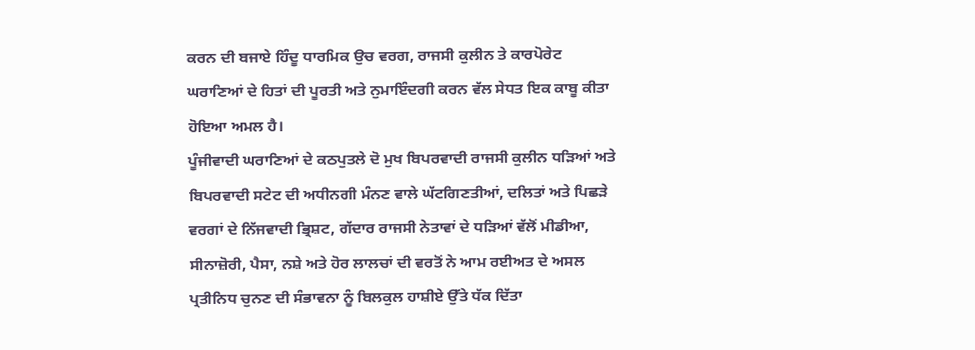ਕਰਨ ਦੀ ਬਜਾਏ ਹਿੰਦੂ ਧਾਰਮਿਕ ਉਚ ਵਰਗ, ਰਾਜਸੀ ਕੁਲੀਨ ਤੇ ਕਾਰਪੋਰੇਟ ਘਰਾਣਿਆਂ ਦੇ ਹਿਤਾਂ ਦੀ ਪੂਰਤੀ ਅਤੇ ਨੁਮਾਇੰਦਗੀ ਕਰਨ ਵੱਲ ਸੇਧਤ ਇਕ ਕਾਬੂ ਕੀਤਾ ਹੋਇਆ ਅਮਲ ਹੈ।
ਪੂੰਜੀਵਾਦੀ ਘਰਾਣਿਆਂ ਦੇ ਕਠਪੁਤਲੇ ਦੋ ਮੁਖ ਬਿਪਰਵਾਦੀ ਰਾਜਸੀ ਕੁਲੀਨ ਧੜਿਆਂ ਅਤੇ ਬਿਪਰਵਾਦੀ ਸਟੇਟ ਦੀ ਅਧੀਨਗੀ ਮੰਨਣ ਵਾਲੇ ਘੱਟਗਿਣਤੀਆਂ, ਦਲਿਤਾਂ ਅਤੇ ਪਿਛੜੇ ਵਰਗਾਂ ਦੇ ਨਿੱਜਵਾਦੀ ਭ੍ਰਿਸ਼ਟ, ਗੱਦਾਰ ਰਾਜਸੀ ਨੇਤਾਵਾਂ ਦੇ ਧੜਿਆਂ ਵੱਲੋਂ ਮੀਡੀਆ, ਸੀਨਾਜ਼ੋਰੀ, ਪੈਸਾ, ਨਸ਼ੇ ਅਤੇ ਹੋਰ ਲਾਲਚਾਂ ਦੀ ਵਰਤੋਂ ਨੇ ਆਮ ਰਈਅਤ ਦੇ ਅਸਲ ਪ੍ਰਤੀਨਿਧ ਚੁਨਣ ਦੀ ਸੰਭਾਵਨਾ ਨੂੰ ਬਿਲਕੁਲ ਹਾਸ਼ੀਏ ਉੱਤੇ ਧੱਕ ਦਿੱਤਾ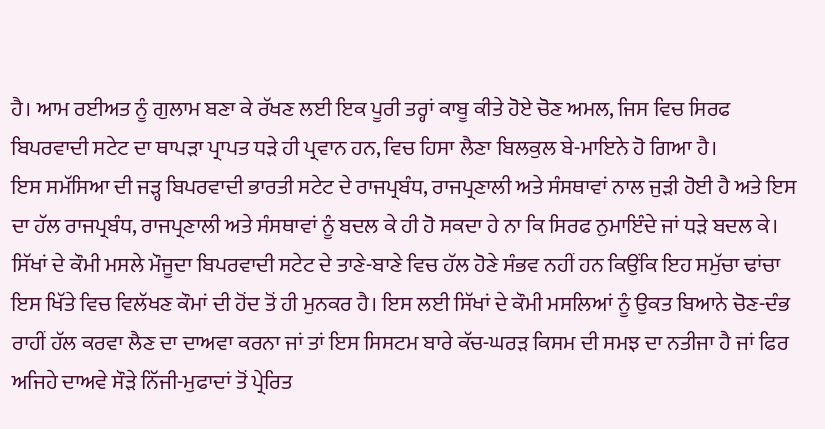ਹੈ। ਆਮ ਰਈਅਤ ਨੂੰ ਗੁਲਾਮ ਬਣਾ ਕੇ ਰੱਖਣ ਲਈ ਇਕ ਪੂਰੀ ਤਰ੍ਹਾਂ ਕਾਬੂ ਕੀਤੇ ਹੋਏ ਚੋਣ ਅਮਲ, ਜਿਸ ਵਿਚ ਸਿਰਫ ਬਿਪਰਵਾਦੀ ਸਟੇਟ ਦਾ ਥਾਪੜਾ ਪ੍ਰਾਪਤ ਧੜੇ ਹੀ ਪ੍ਰਵਾਨ ਹਨ, ਵਿਚ ਹਿਸਾ ਲੈਣਾ ਬਿਲਕੁਲ ਬੇ-ਮਾਇਨੇ ਹੋ ਗਿਆ ਹੈ।
ਇਸ ਸਮੱਸਿਆ ਦੀ ਜੜ੍ਹ ਬਿਪਰਵਾਦੀ ਭਾਰਤੀ ਸਟੇਟ ਦੇ ਰਾਜਪ੍ਰਬੰਧ, ਰਾਜਪ੍ਰਣਾਲੀ ਅਤੇ ਸੰਸਥਾਵਾਂ ਨਾਲ ਜੁੜੀ ਹੋਈ ਹੈ ਅਤੇ ਇਸ ਦਾ ਹੱਲ ਰਾਜਪ੍ਰਬੰਧ, ਰਾਜਪ੍ਰਣਾਲੀ ਅਤੇ ਸੰਸਥਾਵਾਂ ਨੂੰ ਬਦਲ ਕੇ ਹੀ ਹੋ ਸਕਦਾ ਹੇ ਨਾ ਕਿ ਸਿਰਫ ਨੁਮਾਇੰਦੇ ਜਾਂ ਧੜੇ ਬਦਲ ਕੇ।
ਸਿੱਖਾਂ ਦੇ ਕੌਮੀ ਮਸਲੇ ਮੌਜੂਦਾ ਬਿਪਰਵਾਦੀ ਸਟੇਟ ਦੇ ਤਾਣੇ-ਬਾਣੇ ਵਿਚ ਹੱਲ ਹੋਣੇ ਸੰਭਵ ਨਹੀਂ ਹਨ ਕਿਉਂਕਿ ਇਹ ਸਮੁੱਚਾ ਢਾਂਚਾ ਇਸ ਖਿੱਤੇ ਵਿਚ ਵਿਲੱਖਣ ਕੌਮਾਂ ਦੀ ਹੋਂਦ ਤੋਂ ਹੀ ਮੁਨਕਰ ਹੈ। ਇਸ ਲਈ ਸਿੱਖਾਂ ਦੇ ਕੌਮੀ ਮਸਲਿਆਂ ਨੂੰ ਉਕਤ ਬਿਆਨੇ ਚੋਣ-ਦੰਭ ਰਾਹੀਂ ਹੱਲ ਕਰਵਾ ਲੈਣ ਦਾ ਦਾਅਵਾ ਕਰਨਾ ਜਾਂ ਤਾਂ ਇਸ ਸਿਸਟਮ ਬਾਰੇ ਕੱਚ-ਘਰੜ ਕਿਸਮ ਦੀ ਸਮਝ ਦਾ ਨਤੀਜਾ ਹੈ ਜਾਂ ਫਿਰ ਅਜਿਹੇ ਦਾਅਵੇ ਸੌੜੇ ਨਿੱਜੀ-ਮੁਫਾਦਾਂ ਤੋਂ ਪ੍ਰੇਰਿਤ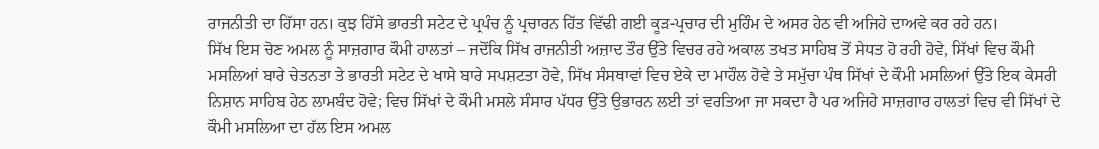ਰਾਜਨੀਤੀ ਦਾ ਹਿੱਸਾ ਹਨ। ਕੁਝ ਹਿੱਸੇ ਭਾਰਤੀ ਸਟੇਟ ਦੇ ਪ੍ਰਪੰਚ ਨੂੰ ਪ੍ਰਚਾਰਨ ਹਿੱਤ ਵਿੱਢੀ ਗਈ ਕੂੜ-ਪ੍ਰਚਾਰ ਦੀ ਮੁਹਿੰਮ ਦੇ ਅਸਰ ਹੇਠ ਵੀ ਅਜਿਹੇ ਦਾਅਵੇ ਕਰ ਰਹੇ ਹਨ।
ਸਿੱਖ ਇਸ ਚੋਣ ਅਮਲ ਨੂੰ ਸਾਜ਼ਗਾਰ ਕੌਮੀ ਹਾਲਤਾਂ – ਜਦੋਂਕਿ ਸਿੱਖ ਰਾਜਨੀਤੀ ਅਜ਼ਾਦ ਤੌਰ ਉੱਤੇ ਵਿਚਰ ਰਹੇ ਅਕਾਲ ਤਖਤ ਸਾਹਿਬ ਤੋਂ ਸੇਧਤ ਹੋ ਰਹੀ ਹੋਵੇ, ਸਿੱਖਾਂ ਵਿਚ ਕੌਮੀ ਮਸਲਿਆਂ ਬਾਰੇ ਚੇਤਨਤਾ ਤੇ ਭਾਰਤੀ ਸਟੇਟ ਦੇ ਖਾਸੇ ਬਾਰੇ ਸਪਸ਼ਟਤਾ ਹੋਵੇ, ਸਿੱਖ ਸੰਸਥਾਵਾਂ ਵਿਚ ਏਕੇ ਦਾ ਮਾਹੌਲ ਹੋਵੇ ਤੇ ਸਮੁੱਚਾ ਪੰਥ ਸਿੱਖਾਂ ਦੇ ਕੌਮੀ ਮਸਲਿਆਂ ਉੱਤੇ ਇਕ ਕੇਸਰੀ ਨਿਸ਼ਾਨ ਸਾਹਿਬ ਹੇਠ ਲਾਮਬੰਦ ਹੋਵੇ; ਵਿਚ ਸਿੱਖਾਂ ਦੇ ਕੌਮੀ ਮਸਲੇ ਸੰਸਾਰ ਪੱਧਰ ਉੱਤੇ ਉਭਾਰਨ ਲਈ ਤਾਂ ਵਰਤਿਆ ਜਾ ਸਕਦਾ ਹੈ ਪਰ ਅਜਿਹੇ ਸਾਜ਼ਗਾਰ ਹਾਲਤਾਂ ਵਿਚ ਵੀ ਸਿੱਖਾਂ ਦੇ ਕੌਮੀ ਮਸਲਿਆ ਦਾ ਹੱਲ ਇਸ ਅਮਲ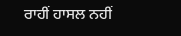ਰਾਹੀਂ ਹਾਸਲ ਨਹੀਂ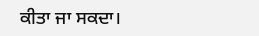ਕੀਤਾ ਜਾ ਸਕਦਾ।